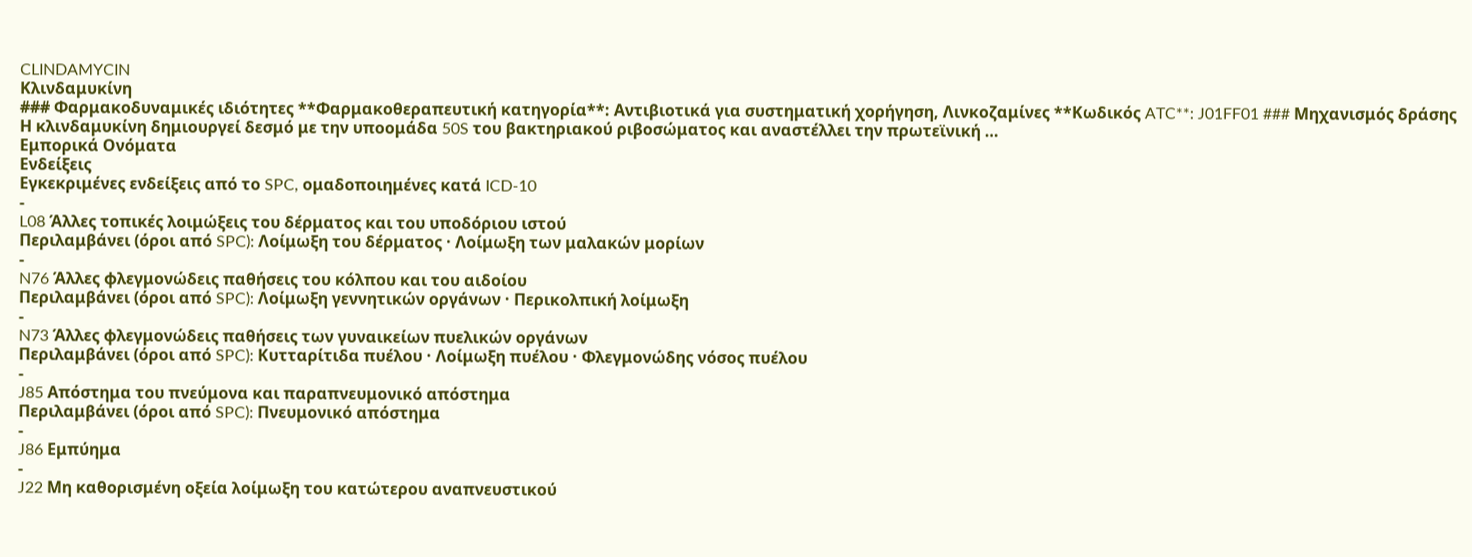CLINDAMYCIN
Κλινδαμυκίνη
### Φαρμακοδυναμικές ιδιότητες **Φαρμακοθεραπευτική κατηγορία**: Αντιβιοτικά για συστηματική χορήγηση, Λινκοζαμίνες **Κωδικός ATC**: J01FF01 ### Μηχανισμός δράσης Η κλινδαμυκίνη δημιουργεί δεσμό με την υποομάδα 50S του βακτηριακού ριβοσώματος και αναστέλλει την πρωτεϊνική …
Εμπορικά Ονόματα
Ενδείξεις
Εγκεκριμένες ενδείξεις από το SPC, ομαδοποιημένες κατά ICD-10
-
L08 Άλλες τοπικές λοιμώξεις του δέρματος και του υποδόριου ιστού
Περιλαμβάνει (όροι από SPC): Λοίμωξη του δέρματος · Λοίμωξη των μαλακών μορίων
-
N76 Άλλες φλεγμονώδεις παθήσεις του κόλπου και του αιδοίου
Περιλαμβάνει (όροι από SPC): Λοίμωξη γεννητικών οργάνων · Περικολπική λοίμωξη
-
N73 Άλλες φλεγμονώδεις παθήσεις των γυναικείων πυελικών οργάνων
Περιλαμβάνει (όροι από SPC): Κυτταρίτιδα πυέλου · Λοίμωξη πυέλου · Φλεγμονώδης νόσος πυέλου
-
J85 Απόστημα του πνεύμονα και παραπνευμονικό απόστημα
Περιλαμβάνει (όροι από SPC): Πνευμονικό απόστημα
-
J86 Εμπύημα
-
J22 Μη καθορισμένη οξεία λοίμωξη του κατώτερου αναπνευστικού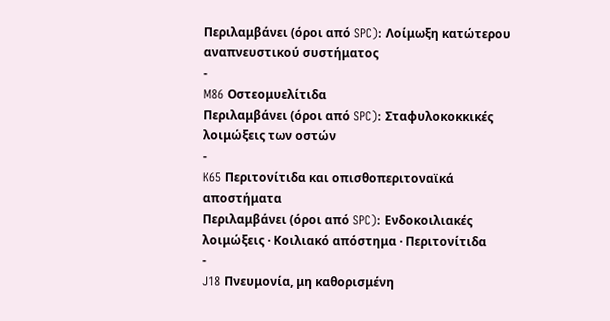Περιλαμβάνει (όροι από SPC): Λοίμωξη κατώτερου αναπνευστικού συστήματος
-
M86 Οστεομυελίτιδα
Περιλαμβάνει (όροι από SPC): Σταφυλοκοκκικές λοιμώξεις των οστών
-
K65 Περιτονίτιδα και οπισθοπεριτοναϊκά αποστήματα
Περιλαμβάνει (όροι από SPC): Ενδοκοιλιακές λοιμώξεις · Κοιλιακό απόστημα · Περιτονίτιδα
-
J18 Πνευμονία, μη καθορισμένη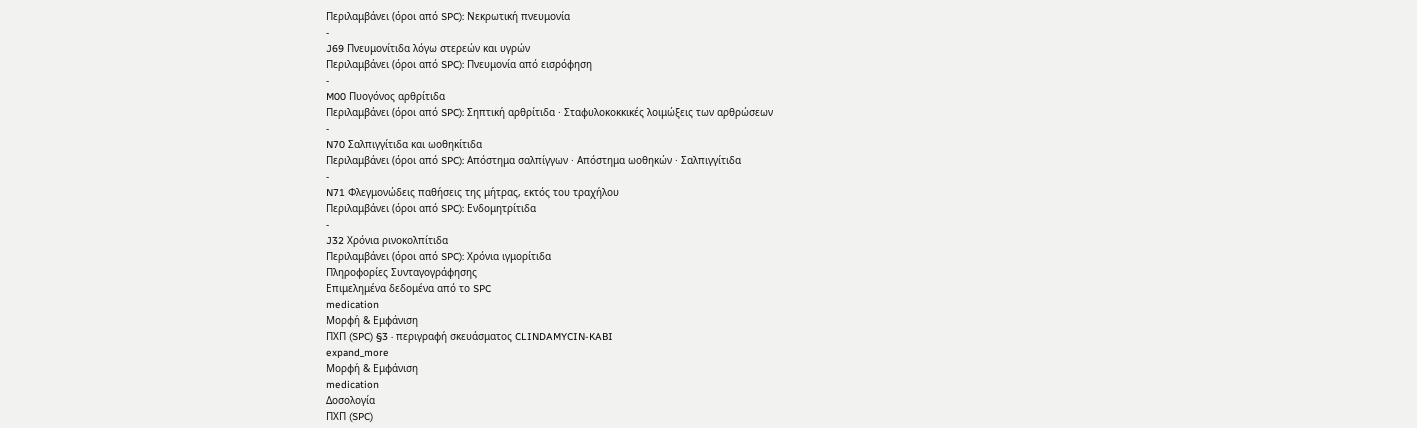Περιλαμβάνει (όροι από SPC): Νεκρωτική πνευμονία
-
J69 Πνευμονίτιδα λόγω στερεών και υγρών
Περιλαμβάνει (όροι από SPC): Πνευμονία από εισρόφηση
-
M00 Πυογόνος αρθρίτιδα
Περιλαμβάνει (όροι από SPC): Σηπτική αρθρίτιδα · Σταφυλοκοκκικές λοιμώξεις των αρθρώσεων
-
N70 Σαλπιγγίτιδα και ωοθηκίτιδα
Περιλαμβάνει (όροι από SPC): Απόστημα σαλπίγγων · Απόστημα ωοθηκών · Σαλπιγγίτιδα
-
N71 Φλεγμονώδεις παθήσεις της μήτρας, εκτός του τραχήλου
Περιλαμβάνει (όροι από SPC): Ενδομητρίτιδα
-
J32 Χρόνια ρινοκολπίτιδα
Περιλαμβάνει (όροι από SPC): Χρόνια ιγμορίτιδα
Πληροφορίες Συνταγογράφησης
Επιμελημένα δεδομένα από το SPC
medication
Μορφή & Εμφάνιση
ΠΧΠ (SPC) §3 · περιγραφή σκευάσματος CLINDAMYCIN-KABI
expand_more
Μορφή & Εμφάνιση
medication
Δοσολογία
ΠΧΠ (SPC)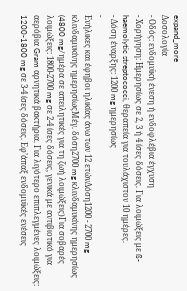expand_more
Δοσολογία
- Οδός: ενδομυϊκή ένεση ή ενδοφλέβια έγχυση
- Χορήγηση: Ημερησίως σε 2, 3 ή 4 ίσες δόσεις. Για λοιμώξεις με ß-haemolytic streptococci, θεραπεία για τουλάχιστον 10 ημέρες.
- Δόση έναρξης: 1200 mg ημερησίως
-
Ενήλικες και έφηβοι ηλικίας άνω των 12 ετώνΔόση1200 - 2700 mg κλινδαμυκίνης ημερησίωςΜέγ. δόση2700 mg κλινδαμυκίνης ημερησίως (4800 mg/ημέρα σε απειλητικές για τη ζωή λοιμώξεις)Για σοβαρές λοιμώξεις: 1800-2700 mg σε 2-4 ίσες δόσεις, γενικά με αντιβιοτικό για αερόβια Gram αρνητικά βακτήρια. Για λιγότερο επιπλεγμένες λοιμώξεις: 1200-1800 mg σε 3-4 ίσες δόσεις. Εφ’άπαξ ενδομυϊκές ενέσεις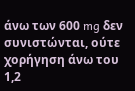άνω των 600 mg δεν συνιστώνται, ούτε χορήγηση άνω του 1,2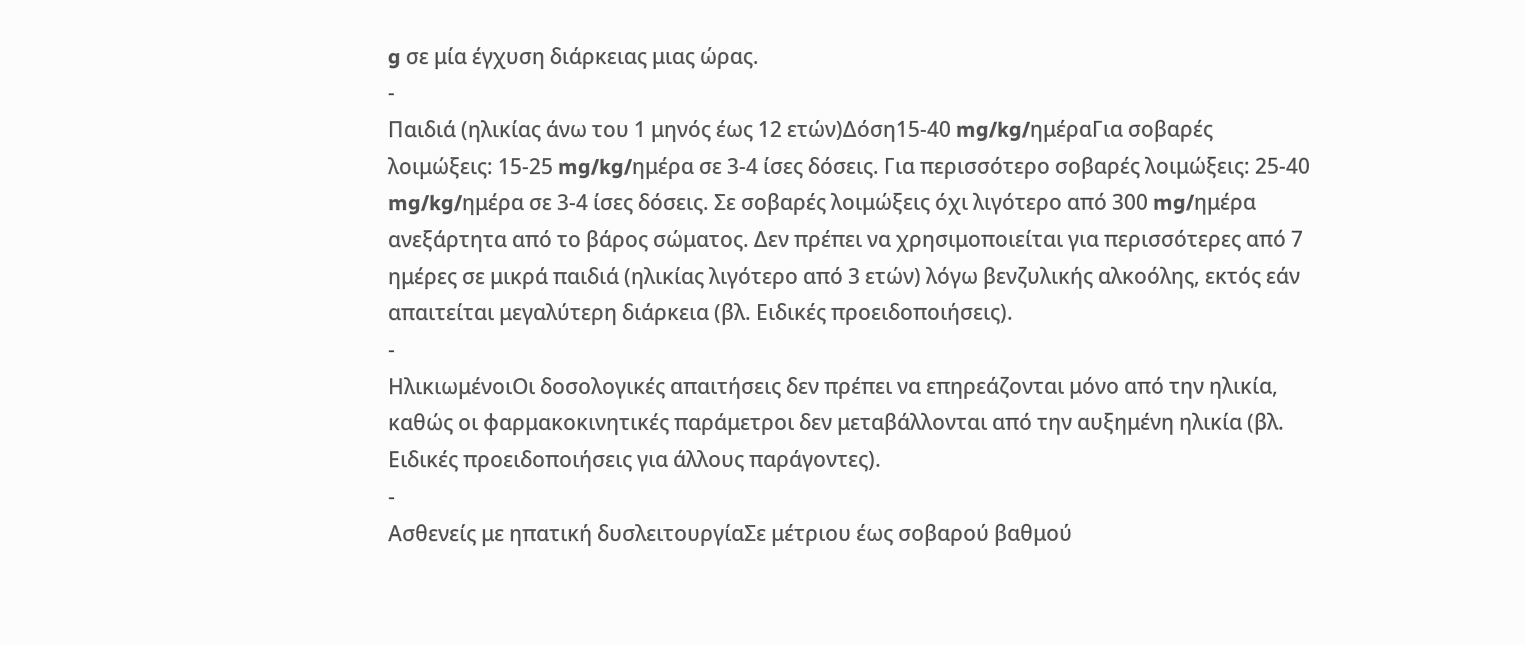g σε μία έγχυση διάρκειας μιας ώρας.
-
Παιδιά (ηλικίας άνω του 1 μηνός έως 12 ετών)Δόση15-40 mg/kg/ημέραΓια σοβαρές λοιμώξεις: 15-25 mg/kg/ημέρα σε 3-4 ίσες δόσεις. Για περισσότερο σοβαρές λοιμώξεις: 25-40 mg/kg/ημέρα σε 3-4 ίσες δόσεις. Σε σοβαρές λοιμώξεις όχι λιγότερο από 300 mg/ημέρα ανεξάρτητα από το βάρος σώματος. Δεν πρέπει να χρησιμοποιείται για περισσότερες από 7 ημέρες σε μικρά παιδιά (ηλικίας λιγότερο από 3 ετών) λόγω βενζυλικής αλκοόλης, εκτός εάν απαιτείται μεγαλύτερη διάρκεια (βλ. Ειδικές προειδοποιήσεις).
-
ΗλικιωμένοιΟι δοσολογικές απαιτήσεις δεν πρέπει να επηρεάζονται μόνο από την ηλικία, καθώς οι φαρμακοκινητικές παράμετροι δεν μεταβάλλονται από την αυξημένη ηλικία (βλ. Ειδικές προειδοποιήσεις για άλλους παράγοντες).
-
Ασθενείς με ηπατική δυσλειτουργίαΣε μέτριου έως σοβαρού βαθμού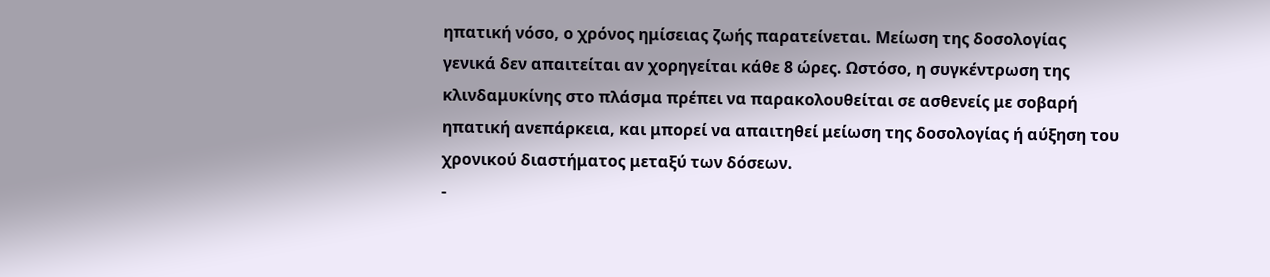ηπατική νόσο, ο χρόνος ημίσειας ζωής παρατείνεται. Μείωση της δοσολογίας γενικά δεν απαιτείται αν χορηγείται κάθε 8 ώρες. Ωστόσο, η συγκέντρωση της κλινδαμυκίνης στο πλάσμα πρέπει να παρακολουθείται σε ασθενείς με σοβαρή ηπατική ανεπάρκεια, και μπορεί να απαιτηθεί μείωση της δοσολογίας ή αύξηση του χρονικού διαστήματος μεταξύ των δόσεων.
-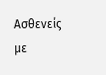Ασθενείς με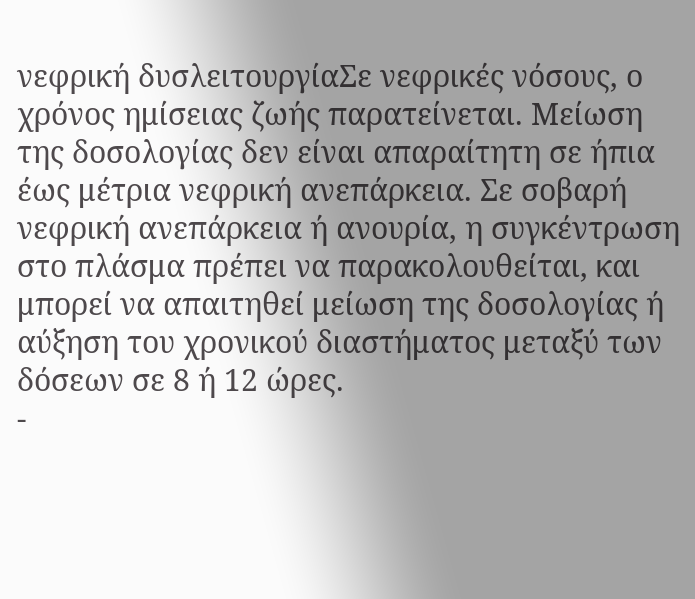νεφρική δυσλειτουργίαΣε νεφρικές νόσους, ο χρόνος ημίσειας ζωής παρατείνεται. Μείωση της δοσολογίας δεν είναι απαραίτητη σε ήπια έως μέτρια νεφρική ανεπάρκεια. Σε σοβαρή νεφρική ανεπάρκεια ή ανουρία, η συγκέντρωση στο πλάσμα πρέπει να παρακολουθείται, και μπορεί να απαιτηθεί μείωση της δοσολογίας ή αύξηση του χρονικού διαστήματος μεταξύ των δόσεων σε 8 ή 12 ώρες.
-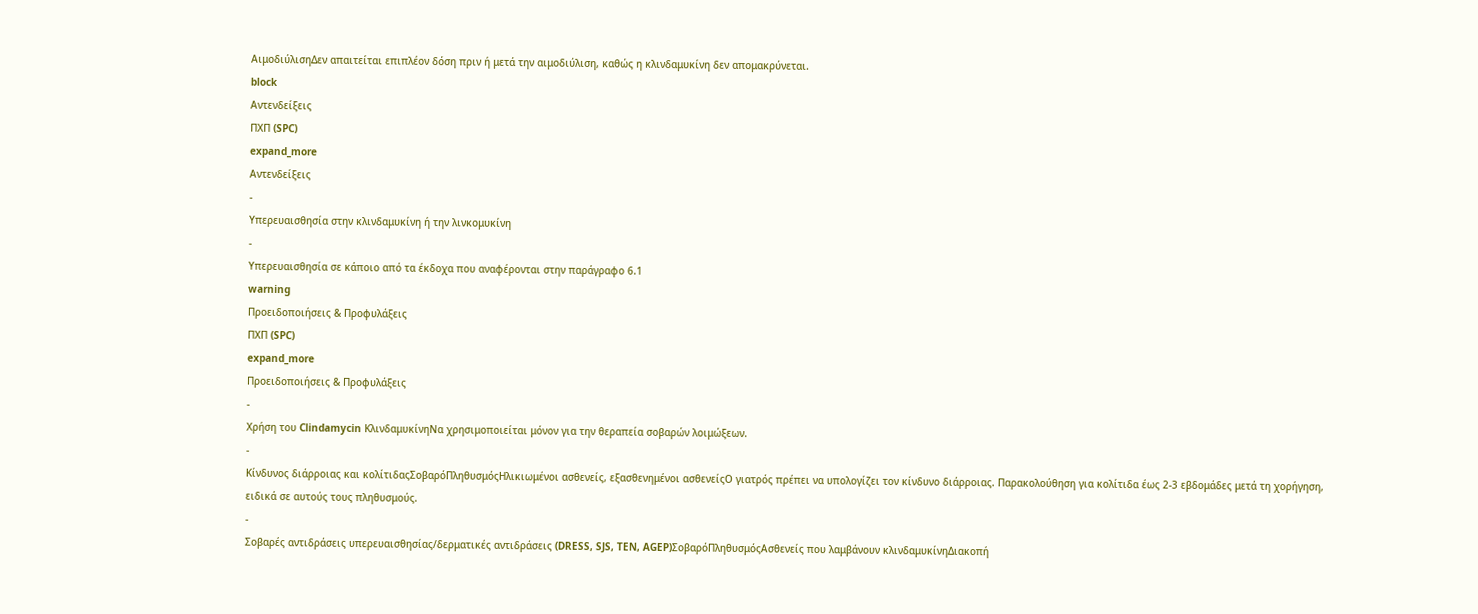ΑιμοδιύλισηΔεν απαιτείται επιπλέον δόση πριν ή μετά την αιμοδιύλιση, καθώς η κλινδαμυκίνη δεν απομακρύνεται.
block
Αντενδείξεις
ΠΧΠ (SPC)
expand_more
Αντενδείξεις
-
Υπερευαισθησία στην κλινδαμυκίνη ή την λινκομυκίνη
-
Υπερευαισθησία σε κάποιο από τα έκδοχα που αναφέρονται στην παράγραφο 6.1
warning
Προειδοποιήσεις & Προφυλάξεις
ΠΧΠ (SPC)
expand_more
Προειδοποιήσεις & Προφυλάξεις
-
Χρήση του Clindamycin ΚλινδαμυκίνηΝα χρησιμοποιείται μόνον για την θεραπεία σοβαρών λοιμώξεων.
-
Κίνδυνος διάρροιας και κολίτιδαςΣοβαρόΠληθυσμόςΗλικιωμένοι ασθενείς, εξασθενημένοι ασθενείςΟ γιατρός πρέπει να υπολογίζει τον κίνδυνο διάρροιας. Παρακολούθηση για κολίτιδα έως 2-3 εβδομάδες μετά τη χορήγηση, ειδικά σε αυτούς τους πληθυσμούς.
-
Σοβαρές αντιδράσεις υπερευαισθησίας/δερματικές αντιδράσεις (DRESS, SJS, TEN, AGEP)ΣοβαρόΠληθυσμόςΑσθενείς που λαμβάνουν κλινδαμυκίνηΔιακοπή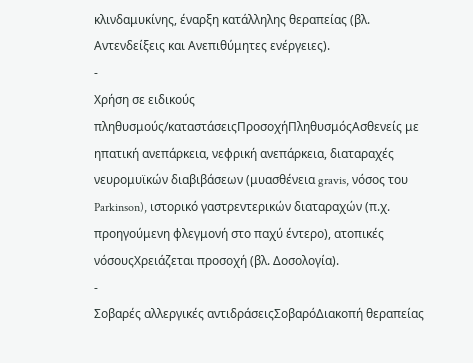κλινδαμυκίνης, έναρξη κατάλληλης θεραπείας (βλ. Αντενδείξεις και Ανεπιθύμητες ενέργειες).
-
Χρήση σε ειδικούς πληθυσμούς/καταστάσειςΠροσοχήΠληθυσμόςΑσθενείς με ηπατική ανεπάρκεια, νεφρική ανεπάρκεια, διαταραχές νευρομυϊκών διαβιβάσεων (μυασθένεια gravis, νόσος του Parkinson), ιστορικό γαστρεντερικών διαταραχών (π.χ. προηγούμενη φλεγμονή στο παχύ έντερο), ατοπικές νόσουςΧρειάζεται προσοχή (βλ. Δοσολογία).
-
Σοβαρές αλλεργικές αντιδράσειςΣοβαρόΔιακοπή θεραπείας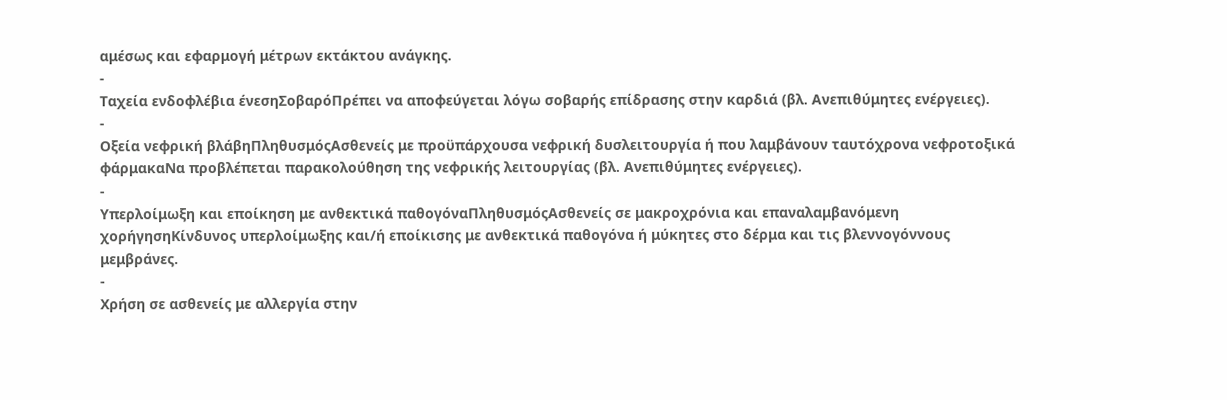αμέσως και εφαρμογή μέτρων εκτάκτου ανάγκης.
-
Ταχεία ενδοφλέβια ένεσηΣοβαρόΠρέπει να αποφεύγεται λόγω σοβαρής επίδρασης στην καρδιά (βλ. Ανεπιθύμητες ενέργειες).
-
Οξεία νεφρική βλάβηΠληθυσμόςΑσθενείς με προϋπάρχουσα νεφρική δυσλειτουργία ή που λαμβάνουν ταυτόχρονα νεφροτοξικά φάρμακαΝα προβλέπεται παρακολούθηση της νεφρικής λειτουργίας (βλ. Ανεπιθύμητες ενέργειες).
-
Υπερλοίμωξη και εποίκηση με ανθεκτικά παθογόναΠληθυσμόςΑσθενείς σε μακροχρόνια και επαναλαμβανόμενη χορήγησηΚίνδυνος υπερλοίμωξης και/ή εποίκισης με ανθεκτικά παθογόνα ή μύκητες στο δέρμα και τις βλεννογόννους μεμβράνες.
-
Χρήση σε ασθενείς με αλλεργία στην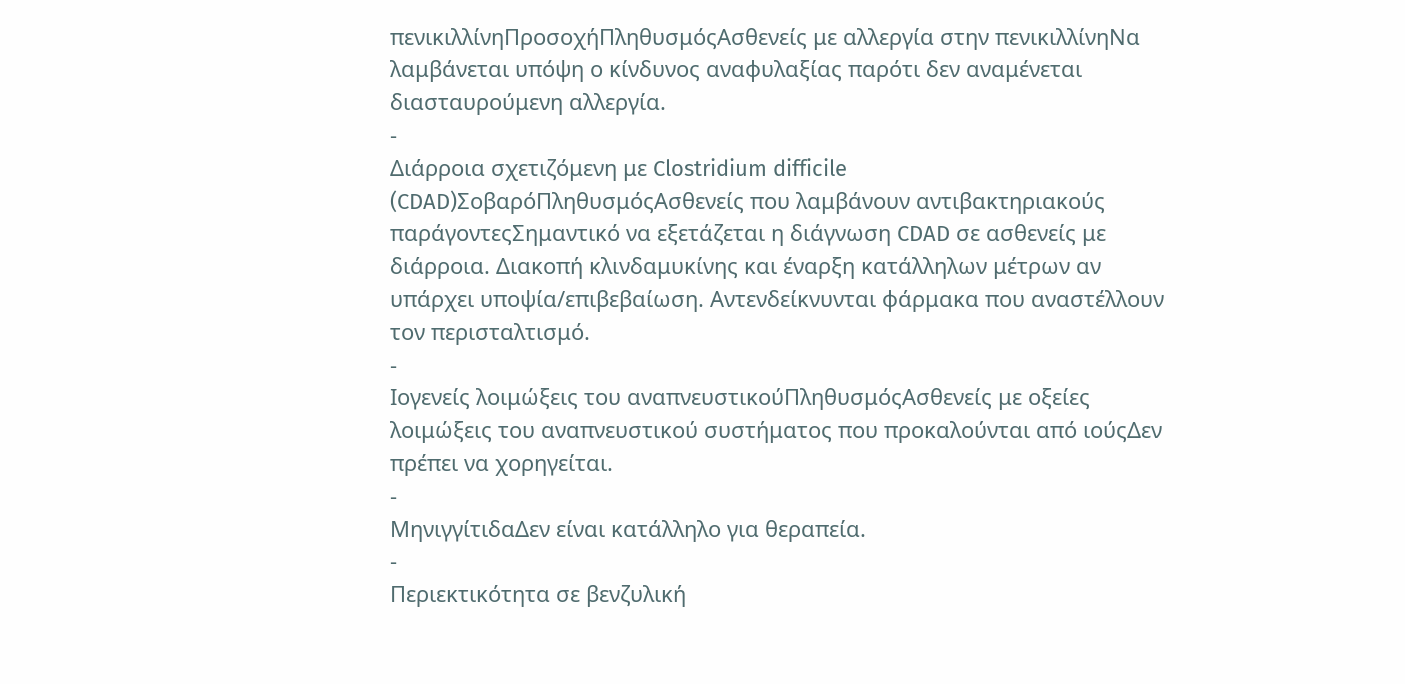πενικιλλίνηΠροσοχήΠληθυσμόςΑσθενείς με αλλεργία στην πενικιλλίνηΝα λαμβάνεται υπόψη ο κίνδυνος αναφυλαξίας παρότι δεν αναμένεται διασταυρούμενη αλλεργία.
-
Διάρροια σχετιζόμενη με Clostridium difficile (CDAD)ΣοβαρόΠληθυσμόςΑσθενείς που λαμβάνουν αντιβακτηριακούς παράγοντεςΣημαντικό να εξετάζεται η διάγνωση CDAD σε ασθενείς με διάρροια. Διακοπή κλινδαμυκίνης και έναρξη κατάλληλων μέτρων αν υπάρχει υποψία/επιβεβαίωση. Αντενδείκνυνται φάρμακα που αναστέλλουν τον περισταλτισμό.
-
Ιογενείς λοιμώξεις του αναπνευστικούΠληθυσμόςΑσθενείς με οξείες λοιμώξεις του αναπνευστικού συστήματος που προκαλούνται από ιούςΔεν πρέπει να χορηγείται.
-
ΜηνιγγίτιδαΔεν είναι κατάλληλο για θεραπεία.
-
Περιεκτικότητα σε βενζυλική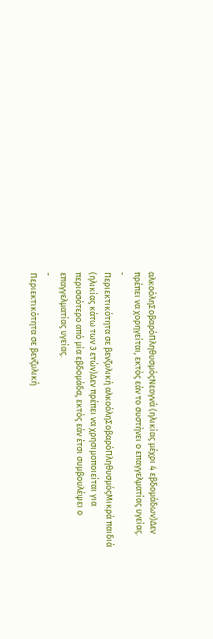αλκοόληΣοβαρόΠληθυσμόςΝεογνά (ηλικίας μέχρι 4 εβδομάδων)Δεν πρέπει να χορηγείται, εκτός εάν το συστήνει ο επαγγελματίας υγείας.
-
Περιεκτικότητα σε βενζυλική αλκοόληΣοβαρόΠληθυσμόςΜικρά παιδιά (ηλικίας κάτω των 3 ετών)Δεν πρέπει να χρησιμοποιείται για περισσότερο από μία εβδομάδα, εκτός εάν έτσι συμβουλέψει ο επαγγελματίας υγείας.
-
Περιεκτικότητα σε βενζυλική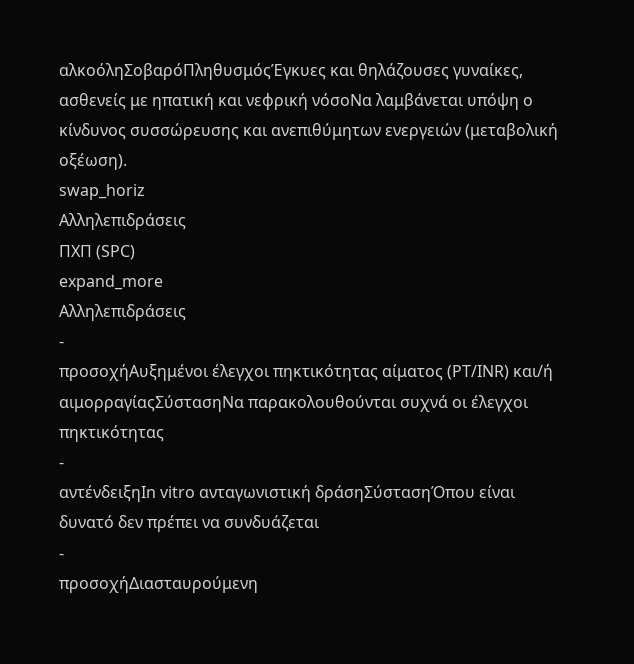αλκοόληΣοβαρόΠληθυσμόςΈγκυες και θηλάζουσες γυναίκες, ασθενείς με ηπατική και νεφρική νόσοΝα λαμβάνεται υπόψη ο κίνδυνος συσσώρευσης και ανεπιθύμητων ενεργειών (μεταβολική οξέωση).
swap_horiz
Αλληλεπιδράσεις
ΠΧΠ (SPC)
expand_more
Αλληλεπιδράσεις
-
προσοχήΑυξημένοι έλεγχοι πηκτικότητας αίματος (PT/INR) και/ή αιμορραγίαςΣύστασηΝα παρακολουθούνται συχνά οι έλεγχοι πηκτικότητας
-
αντένδειξηIn vitro ανταγωνιστική δράσηΣύστασηΌπου είναι δυνατό δεν πρέπει να συνδυάζεται
-
προσοχήΔιασταυρούμενη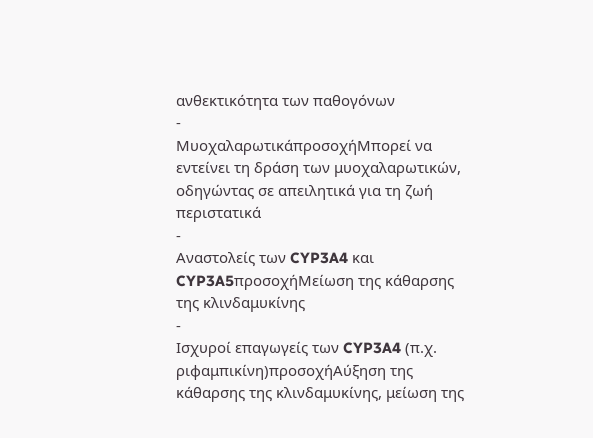ανθεκτικότητα των παθογόνων
-
ΜυοχαλαρωτικάπροσοχήΜπορεί να εντείνει τη δράση των μυοχαλαρωτικών, οδηγώντας σε απειλητικά για τη ζωή περιστατικά
-
Αναστολείς των CYP3A4 και CYP3A5προσοχήΜείωση της κάθαρσης της κλινδαμυκίνης
-
Ισχυροί επαγωγείς των CYP3A4 (π.χ. ριφαμπικίνη)προσοχήΑύξηση της κάθαρσης της κλινδαμυκίνης, μείωση της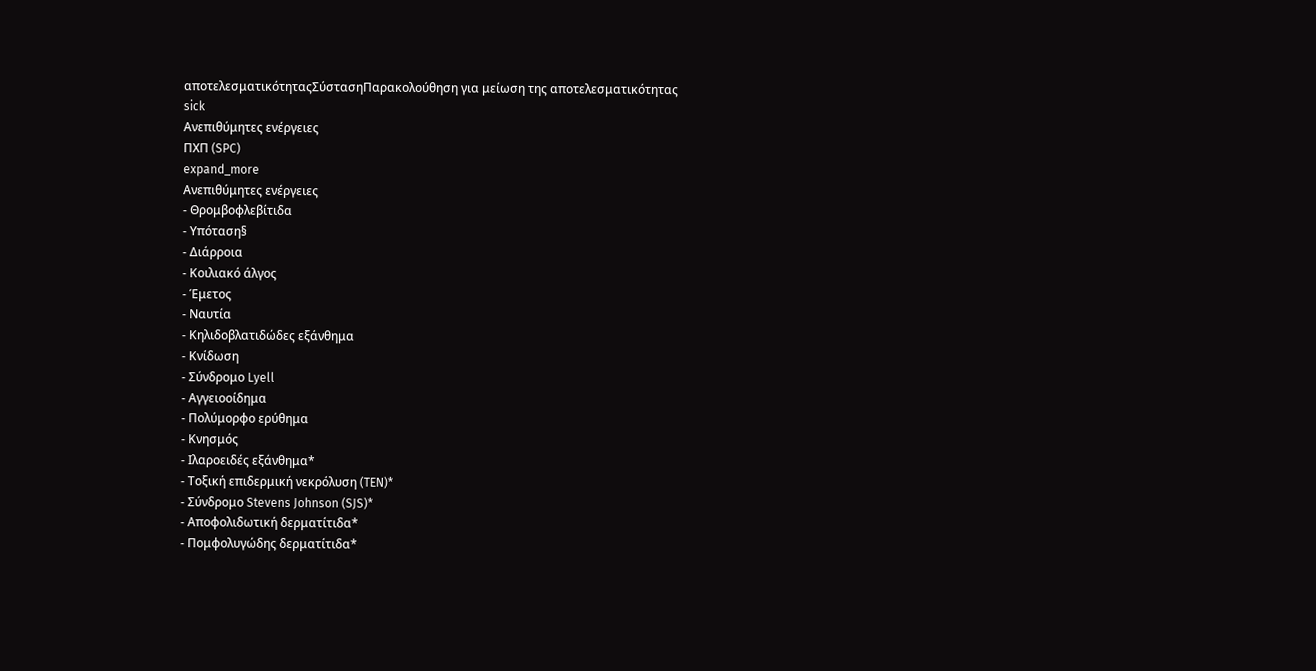αποτελεσματικότηταςΣύστασηΠαρακολούθηση για μείωση της αποτελεσματικότητας
sick
Ανεπιθύμητες ενέργειες
ΠΧΠ (SPC)
expand_more
Ανεπιθύμητες ενέργειες
- Θρομβοφλεβίτιδα
- Υπόταση§
- Διάρροια
- Κοιλιακό άλγος
- Έμετος
- Ναυτία
- Κηλιδοβλατιδώδες εξάνθημα
- Κνίδωση
- Σύνδρομο Lyell
- Αγγειοοίδημα
- Πολύμορφο ερύθημα
- Κνησμός
- Ιλαροειδές εξάνθημα*
- Τοξική επιδερμική νεκρόλυση (TEN)*
- Σύνδρομο Stevens Johnson (SJS)*
- Αποφολιδωτική δερματίτιδα*
- Πομφολυγώδης δερματίτιδα*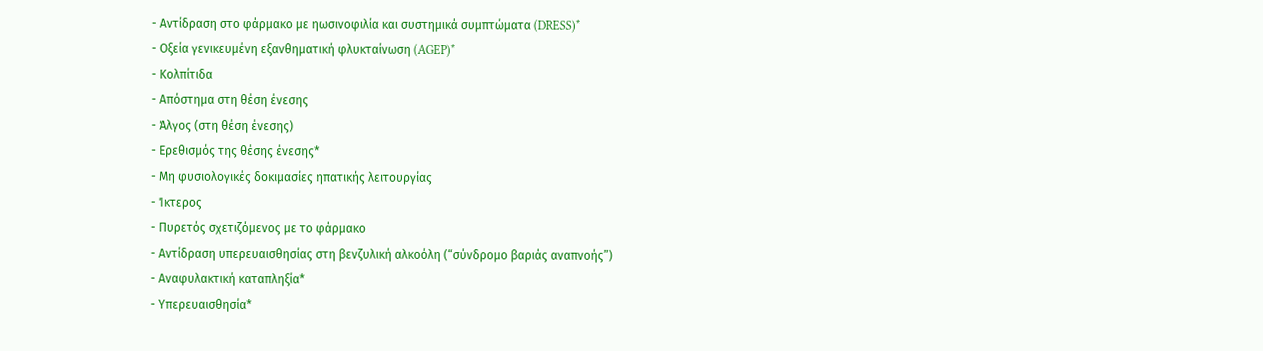- Αντίδραση στο φάρμακο με ηωσινοφιλία και συστημικά συμπτώματα (DRESS)*
- Οξεία γενικευμένη εξανθηματική φλυκταίνωση (AGEP)*
- Κολπίτιδα
- Απόστημα στη θέση ένεσης
- Άλγος (στη θέση ένεσης)
- Ερεθισμός της θέσης ένεσης*
- Μη φυσιολογικές δοκιμασίες ηπατικής λειτουργίας
- Ίκτερος
- Πυρετός σχετιζόμενος με το φάρμακο
- Αντίδραση υπερευαισθησίας στη βενζυλική αλκοόλη (“σύνδρομο βαριάς αναπνοής”)
- Αναφυλακτική καταπληξία*
- Υπερευαισθησία*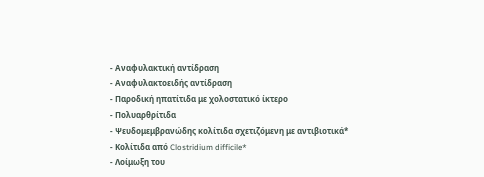- Αναφυλακτική αντίδραση
- Αναφυλακτοειδής αντίδραση
- Παροδική ηπατίτιδα με χολοστατικό ίκτερο
- Πολυαρθρίτιδα
- Ψευδομεμβρανώδης κολίτιδα σχετιζόμενη με αντιβιοτικά*
- Κολίτιδα από Clostridium difficile*
- Λοίμωξη του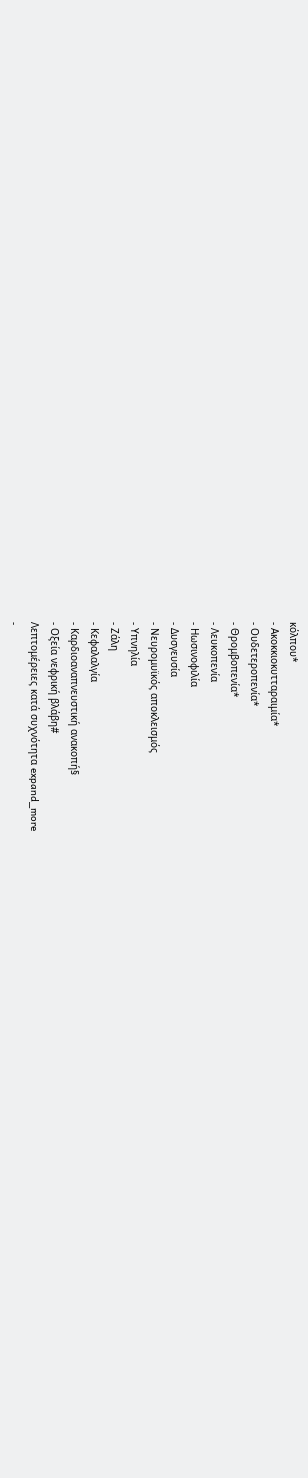κόλπου*
- Ακοκκιοκυτταραιμία*
- Ουδετεροπενία*
- Θρομβοπενία*
- Λευκοπενία
- Ηωσινοφιλία
- Δυσγευσία
- Νευρομυϊκός αποκλεισμός
- Υπνηλία
- Ζάλη
- Κεφαλαλγία
- Καρδιοαναπνευστική ανακοπή§
- Οξεία νεφρική βλάβη#
Λεπτομέρειες κατά συχνότητα expand_more
-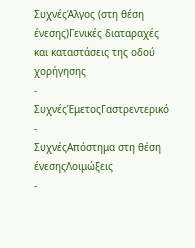ΣυχνέςΆλγος (στη θέση ένεσης)Γενικές διαταραχές και καταστάσεις της οδού χορήγησης
-
ΣυχνέςΈμετοςΓαστρεντερικό
-
ΣυχνέςΑπόστημα στη θέση ένεσηςΛοιμώξεις
-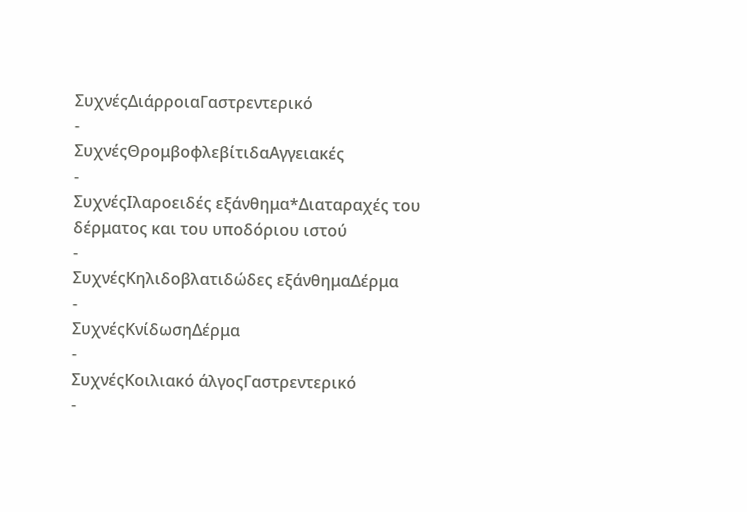ΣυχνέςΔιάρροιαΓαστρεντερικό
-
ΣυχνέςΘρομβοφλεβίτιδαΑγγειακές
-
ΣυχνέςΙλαροειδές εξάνθημα*Διαταραχές του δέρματος και του υποδόριου ιστού
-
ΣυχνέςΚηλιδοβλατιδώδες εξάνθημαΔέρμα
-
ΣυχνέςΚνίδωσηΔέρμα
-
ΣυχνέςΚοιλιακό άλγοςΓαστρεντερικό
-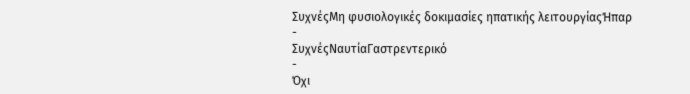ΣυχνέςΜη φυσιολογικές δοκιμασίες ηπατικής λειτουργίαςΉπαρ
-
ΣυχνέςΝαυτίαΓαστρεντερικό
-
Όχι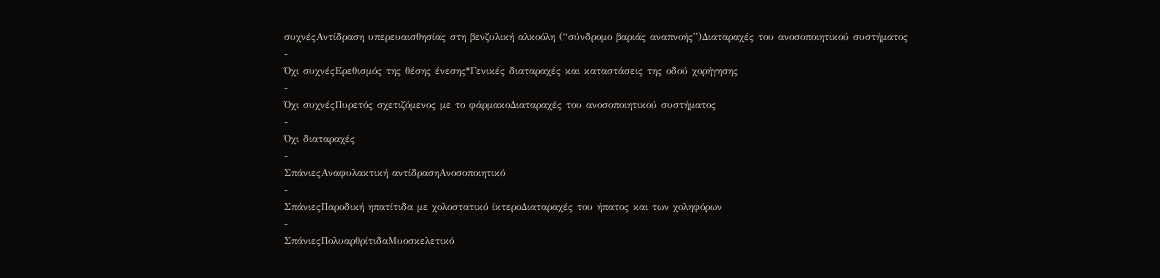συχνέςΑντίδραση υπερευαισθησίας στη βενζυλική αλκοόλη (“σύνδρομο βαριάς αναπνοής”)Διαταραχές του ανοσοποιητικού συστήματος
-
Όχι συχνέςΕρεθισμός της θέσης ένεσης*Γενικές διαταραχές και καταστάσεις της οδού χορήγησης
-
Όχι συχνέςΠυρετός σχετιζόμενος με το φάρμακοΔιαταραχές του ανοσοποιητικού συστήματος
-
Όχι διαταραχές
-
ΣπάνιεςΑναφυλακτική αντίδρασηΑνοσοποιητικό
-
ΣπάνιεςΠαροδική ηπατίτιδα με χολοστατικό ίκτεροΔιαταραχές του ήπατος και των χοληφόρων
-
ΣπάνιεςΠολυαρθρίτιδαΜυοσκελετικό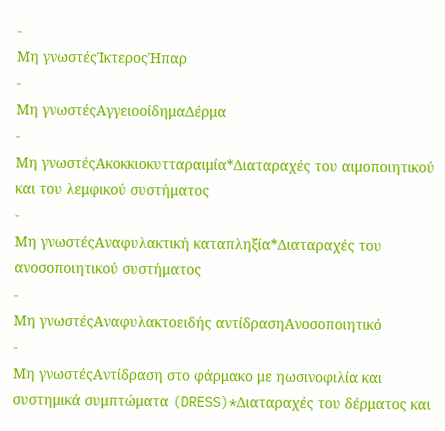-
Μη γνωστέςΊκτεροςΉπαρ
-
Μη γνωστέςΑγγειοοίδημαΔέρμα
-
Μη γνωστέςΑκοκκιοκυτταραιμία*Διαταραχές του αιμοποιητικού και του λεμφικού συστήματος
-
Μη γνωστέςΑναφυλακτική καταπληξία*Διαταραχές του ανοσοποιητικού συστήματος
-
Μη γνωστέςΑναφυλακτοειδής αντίδρασηΑνοσοποιητικό
-
Μη γνωστέςΑντίδραση στο φάρμακο με ηωσινοφιλία και συστημικά συμπτώματα (DRESS)*Διαταραχές του δέρματος και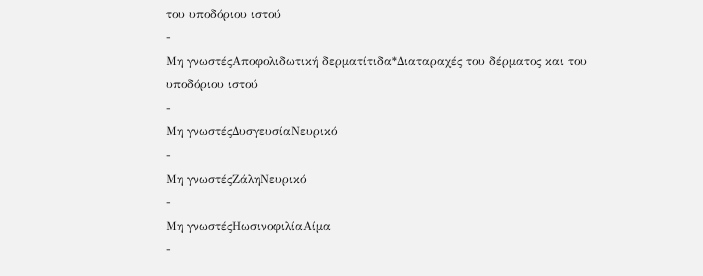του υποδόριου ιστού
-
Μη γνωστέςΑποφολιδωτική δερματίτιδα*Διαταραχές του δέρματος και του υποδόριου ιστού
-
Μη γνωστέςΔυσγευσίαΝευρικό
-
Μη γνωστέςΖάληΝευρικό
-
Μη γνωστέςΗωσινοφιλίαΑίμα
-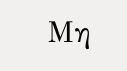Μη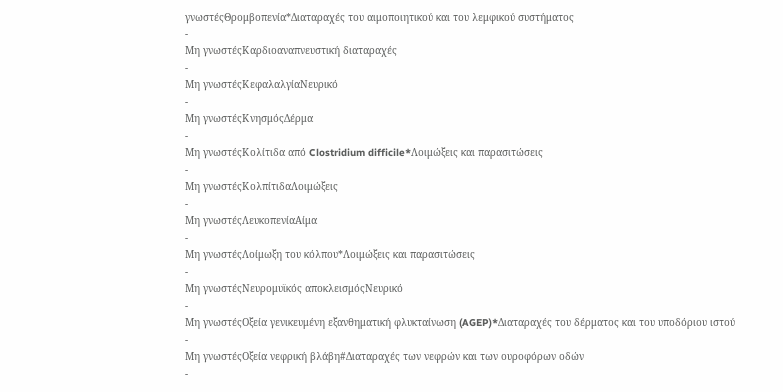γνωστέςΘρομβοπενία*Διαταραχές του αιμοποιητικού και του λεμφικού συστήματος
-
Μη γνωστέςΚαρδιοαναπνευστική διαταραχές
-
Μη γνωστέςΚεφαλαλγίαΝευρικό
-
Μη γνωστέςΚνησμόςΔέρμα
-
Μη γνωστέςΚολίτιδα από Clostridium difficile*Λοιμώξεις και παρασιτώσεις
-
Μη γνωστέςΚολπίτιδαΛοιμώξεις
-
Μη γνωστέςΛευκοπενίαΑίμα
-
Μη γνωστέςΛοίμωξη του κόλπου*Λοιμώξεις και παρασιτώσεις
-
Μη γνωστέςΝευρομυϊκός αποκλεισμόςΝευρικό
-
Μη γνωστέςΟξεία γενικευμένη εξανθηματική φλυκταίνωση (AGEP)*Διαταραχές του δέρματος και του υποδόριου ιστού
-
Μη γνωστέςΟξεία νεφρική βλάβη#Διαταραχές των νεφρών και των ουροφόρων οδών
-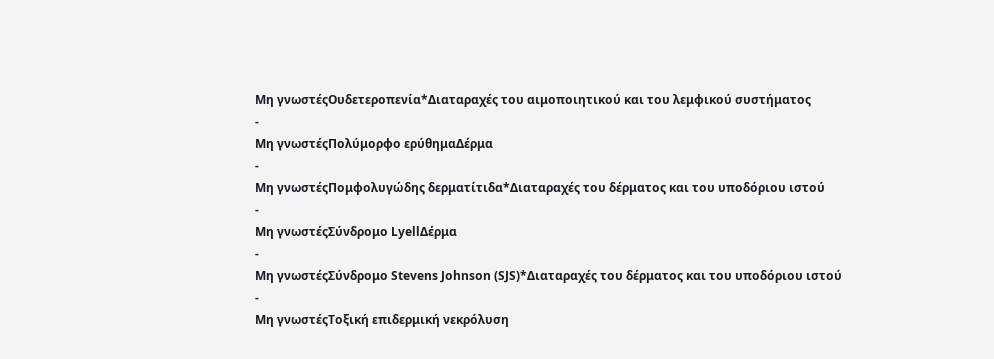Μη γνωστέςΟυδετεροπενία*Διαταραχές του αιμοποιητικού και του λεμφικού συστήματος
-
Μη γνωστέςΠολύμορφο ερύθημαΔέρμα
-
Μη γνωστέςΠομφολυγώδης δερματίτιδα*Διαταραχές του δέρματος και του υποδόριου ιστού
-
Μη γνωστέςΣύνδρομο LyellΔέρμα
-
Μη γνωστέςΣύνδρομο Stevens Johnson (SJS)*Διαταραχές του δέρματος και του υποδόριου ιστού
-
Μη γνωστέςΤοξική επιδερμική νεκρόλυση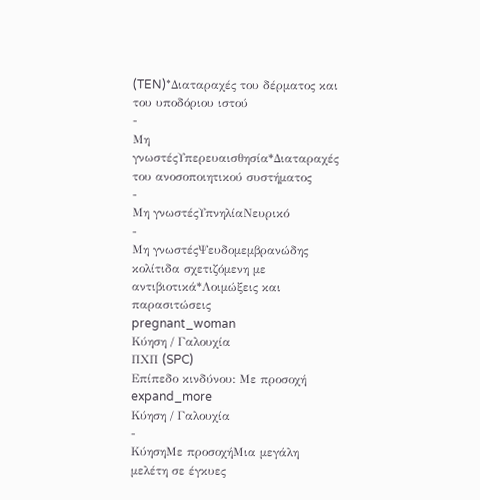(TEN)*Διαταραχές του δέρματος και του υποδόριου ιστού
-
Μη γνωστέςΥπερευαισθησία*Διαταραχές του ανοσοποιητικού συστήματος
-
Μη γνωστέςΥπνηλίαΝευρικό
-
Μη γνωστέςΨευδομεμβρανώδης κολίτιδα σχετιζόμενη με αντιβιοτικά*Λοιμώξεις και παρασιτώσεις
pregnant_woman
Κύηση / Γαλουχία
ΠΧΠ (SPC)
Επίπεδο κινδύνου: Με προσοχή
expand_more
Κύηση / Γαλουχία
-
ΚύησηΜε προσοχήΜια μεγάλη μελέτη σε έγκυες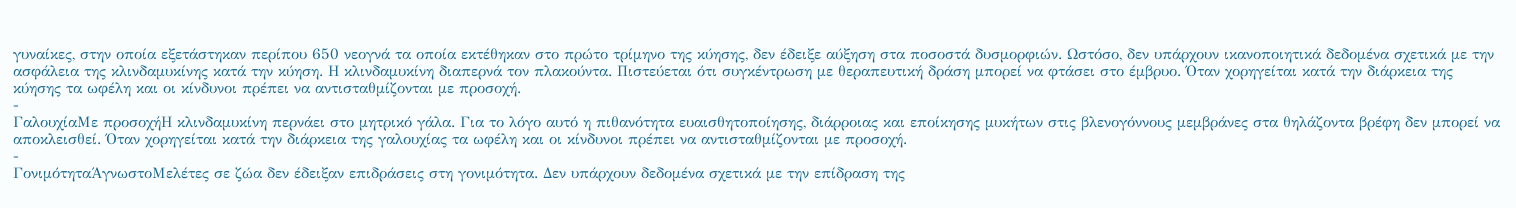γυναίκες, στην οποία εξετάστηκαν περίπου 650 νεογνά τα οποία εκτέθηκαν στο πρώτο τρίμηνο της κύησης, δεν έδειξε αύξηση στα ποσοστά δυσμορφιών. Ωστόσο, δεν υπάρχουν ικανοποιητικά δεδομένα σχετικά με την ασφάλεια της κλινδαμυκίνης κατά την κύηση. Η κλινδαμυκίνη διαπερνά τον πλακούντα. Πιστεύεται ότι συγκέντρωση με θεραπευτική δράση μπορεί να φτάσει στο έμβρυο. Όταν χορηγείται κατά την διάρκεια της κύησης τα ωφέλη και οι κίνδυνοι πρέπει να αντισταθμίζονται με προσοχή.
-
ΓαλουχίαΜε προσοχήΗ κλινδαμυκίνη περνάει στο μητρικό γάλα. Για το λόγο αυτό η πιθανότητα ευαισθητοποίησης, διάρροιας και εποίκησης μυκήτων στις βλενογόννους μεμβράνες στα θηλάζοντα βρέφη δεν μπορεί να αποκλεισθεί. Όταν χορηγείται κατά την διάρκεια της γαλουχίας τα ωφέλη και οι κίνδυνοι πρέπει να αντισταθμίζονται με προσοχή.
-
ΓονιμότηταΆγνωστοΜελέτες σε ζώα δεν έδειξαν επιδράσεις στη γονιμότητα. Δεν υπάρχουν δεδομένα σχετικά με την επίδραση της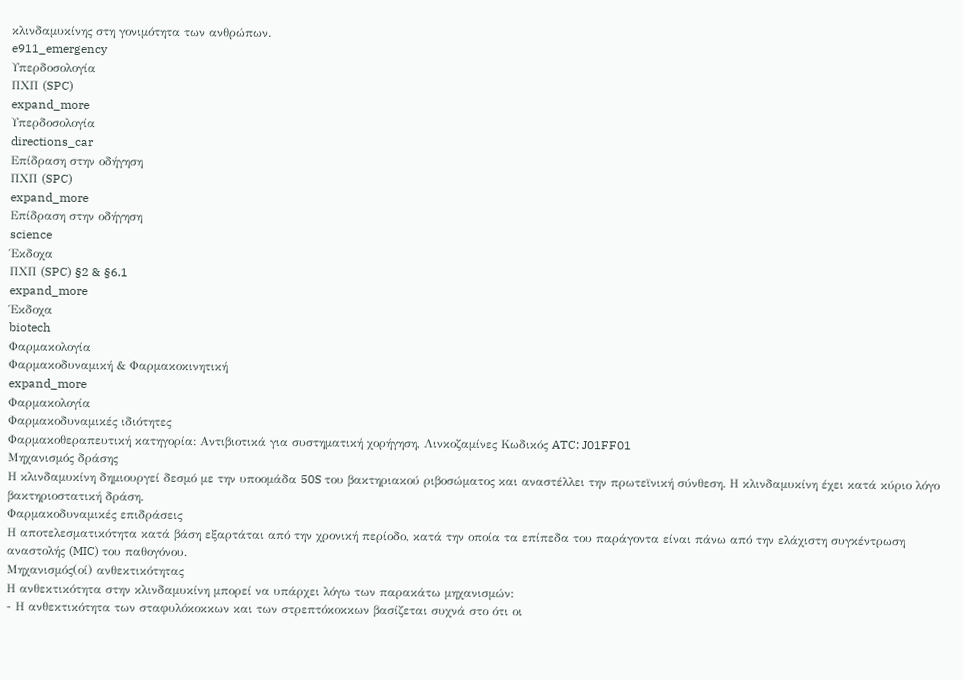κλινδαμυκίνης στη γονιμότητα των ανθρώπων.
e911_emergency
Υπερδοσολογία
ΠΧΠ (SPC)
expand_more
Υπερδοσολογία
directions_car
Επίδραση στην οδήγηση
ΠΧΠ (SPC)
expand_more
Επίδραση στην οδήγηση
science
Έκδοχα
ΠΧΠ (SPC) §2 & §6.1
expand_more
Έκδοχα
biotech
Φαρμακολογία
Φαρμακοδυναμική & Φαρμακοκινητική
expand_more
Φαρμακολογία
Φαρμακοδυναμικές ιδιότητες
Φαρμακοθεραπευτική κατηγορία: Αντιβιοτικά για συστηματική χορήγηση, Λινκοζαμίνες Κωδικός ATC: J01FF01
Μηχανισμός δράσης
Η κλινδαμυκίνη δημιουργεί δεσμό με την υποομάδα 50S του βακτηριακού ριβοσώματος και αναστέλλει την πρωτεϊνική σύνθεση. Η κλινδαμυκίνη έχει κατά κύριο λόγο βακτηριοστατική δράση.
Φαρμακοδυναμικές επιδράσεις
Η αποτελεσματικότητα κατά βάση εξαρτάται από την χρονική περίοδο, κατά την οποία τα επίπεδα του παράγοντα είναι πάνω από την ελάχιστη συγκέντρωση αναστολής (MIC) του παθογόνου.
Μηχανισμός(οί) ανθεκτικότητας
Η ανθεκτικότητα στην κλινδαμυκίνη μπορεί να υπάρχει λόγω των παρακάτω μηχανισμών:
- Η ανθεκτικότητα των σταφυλόκοκκων και των στρεπτόκοκκων βασίζεται συχνά στο ότι οι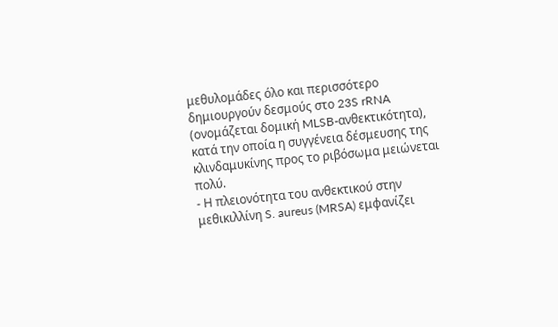μεθυλομάδες όλο και περισσότερο δημιουργούν δεσμούς στο 23S rRNA (ονομάζεται δομική MLSB-ανθεκτικότητα), κατά την οποία η συγγένεια δέσμευσης της κλινδαμυκίνης προς το ριβόσωμα μειώνεται πολύ.
- Η πλειονότητα του ανθεκτικού στην μεθικιλλίνη S. aureus (MRSA) εμφανίζει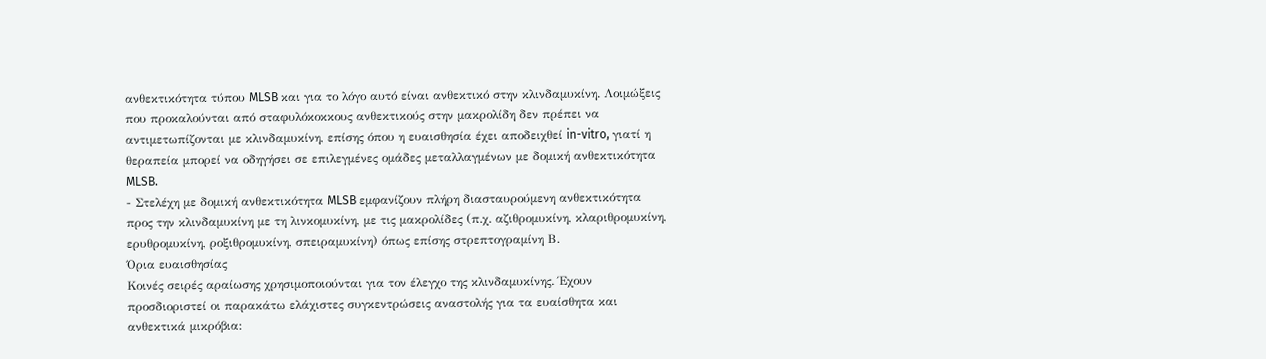ανθεκτικότητα τύπου MLSB και για το λόγο αυτό είναι ανθεκτικό στην κλινδαμυκίνη. Λοιμώξεις που προκαλούνται από σταφυλόκοκκους ανθεκτικούς στην μακρολίδη δεν πρέπει να αντιμετωπίζονται με κλινδαμυκίνη, επίσης όπου η ευαισθησία έχει αποδειχθεί in-vitro, γιατί η θεραπεία μπορεί να οδηγήσει σε επιλεγμένες ομάδες μεταλλαγμένων με δομική ανθεκτικότητα MLSB.
- Στελέχη με δομική ανθεκτικότητα MLSB εμφανίζουν πλήρη διασταυρούμενη ανθεκτικότητα προς την κλινδαμυκίνη με τη λινκομυκίνη, με τις μακρολίδες (π.χ. αζιθρομυκίνη, κλαριθρομυκίνη, ερυθρομυκίνη, ροξιθρομυκίνη, σπειραμυκίνη) όπως επίσης στρεπτογραμίνη Β.
Όρια ευαισθησίας
Κοινές σειρές αραίωσης χρησιμοποιούνται για τον έλεγχο της κλινδαμυκίνης. Έχουν προσδιοριστεί οι παρακάτω ελάχιστες συγκεντρώσεις αναστολής για τα ευαίσθητα και ανθεκτικά μικρόβια: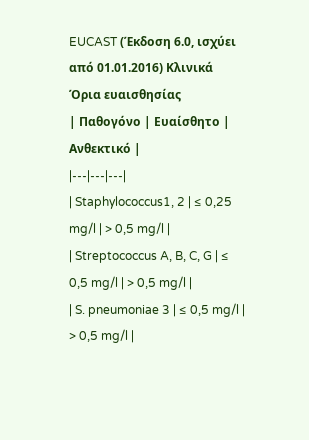EUCAST (Έκδοση 6.0, ισχύει από 01.01.2016) Κλινικά Όρια ευαισθησίας
| Παθογόνο | Ευαίσθητο | Ανθεκτικό |
|---|---|---|
| Staphylococcus1, 2 | ≤ 0,25 mg/l | > 0,5 mg/l |
| Streptococcus A, B, C, G | ≤ 0,5 mg/l | > 0,5 mg/l |
| S. pneumoniae 3 | ≤ 0,5 mg/l | > 0,5 mg/l |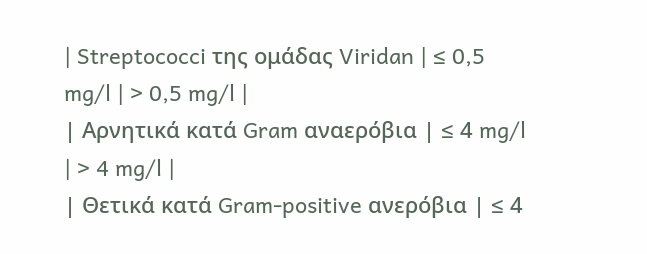| Streptococci της ομάδας Viridan | ≤ 0,5 mg/l | > 0,5 mg/l |
| Αρνητικά κατά Gram αναερόβια | ≤ 4 mg/l | > 4 mg/l |
| Θετικά κατά Gram-positive ανερόβια | ≤ 4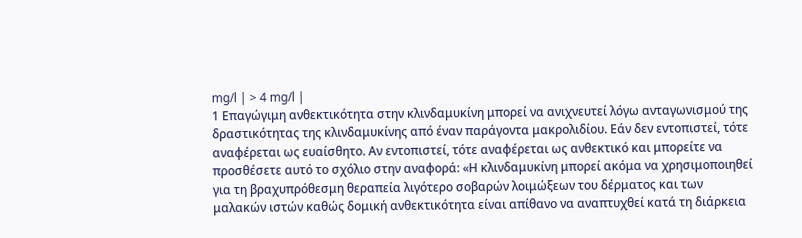mg/l | > 4 mg/l |
1 Επαγώγιμη ανθεκτικότητα στην κλινδαμυκίνη μπορεί να ανιχνευτεί λόγω ανταγωνισμού της δραστικότητας της κλινδαμυκίνης από έναν παράγοντα μακρολιδίου. Εάν δεν εντοπιστεί, τότε αναφέρεται ως ευαίσθητο. Αν εντοπιστεί, τότε αναφέρεται ως ανθεκτικό και μπορείτε να προσθέσετε αυτό το σχόλιο στην αναφορά: «Η κλινδαμυκίνη μπορεί ακόμα να χρησιμοποιηθεί για τη βραχυπρόθεσμη θεραπεία λιγότερο σοβαρών λοιμώξεων του δέρματος και των μαλακών ιστών καθώς δομική ανθεκτικότητα είναι απίθανο να αναπτυχθεί κατά τη διάρκεια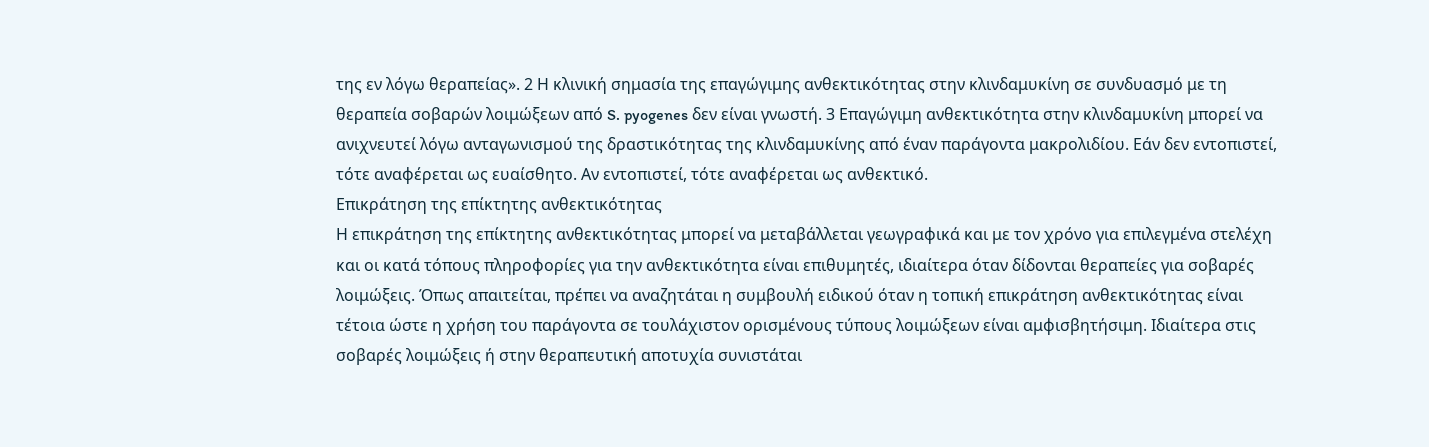της εν λόγω θεραπείας». 2 Η κλινική σημασία της επαγώγιμης ανθεκτικότητας στην κλινδαμυκίνη σε συνδυασμό με τη θεραπεία σοβαρών λοιμώξεων από S. pyogenes δεν είναι γνωστή. 3 Επαγώγιμη ανθεκτικότητα στην κλινδαμυκίνη μπορεί να ανιχνευτεί λόγω ανταγωνισμού της δραστικότητας της κλινδαμυκίνης από έναν παράγοντα μακρολιδίου. Εάν δεν εντοπιστεί, τότε αναφέρεται ως ευαίσθητο. Αν εντοπιστεί, τότε αναφέρεται ως ανθεκτικό.
Επικράτηση της επίκτητης ανθεκτικότητας
Η επικράτηση της επίκτητης ανθεκτικότητας μπορεί να μεταβάλλεται γεωγραφικά και με τον χρόνο για επιλεγμένα στελέχη και οι κατά τόπους πληροφορίες για την ανθεκτικότητα είναι επιθυμητές, ιδιαίτερα όταν δίδονται θεραπείες για σοβαρές λοιμώξεις. Όπως απαιτείται, πρέπει να αναζητάται η συμβουλή ειδικού όταν η τοπική επικράτηση ανθεκτικότητας είναι τέτοια ώστε η χρήση του παράγοντα σε τουλάχιστον ορισμένους τύπους λοιμώξεων είναι αμφισβητήσιμη. Ιδιαίτερα στις σοβαρές λοιμώξεις ή στην θεραπευτική αποτυχία συνιστάται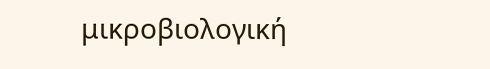μικροβιολογική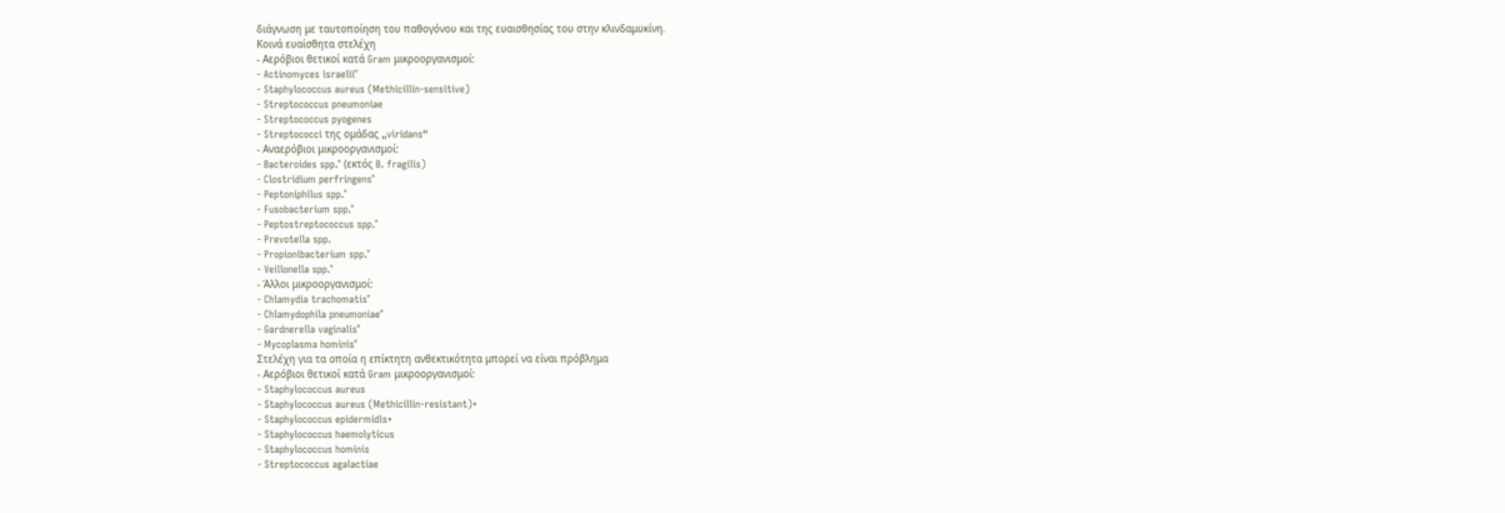διάγνωση με ταυτοποίηση του παθογόνου και της ευαισθησίας του στην κλινδαμυκίνη.
Κοινά ευαίσθητα στελέχη
- Αερόβιοι θετικοί κατά Gram μικροοργανισμοί:
- Actinomyces israelii°
- Staphylococcus aureus (Methicillin-sensitive)
- Streptococcus pneumoniae
- Streptococcus pyogenes
- Streptococci της ομάδας „viridans“
- Αναερόβιοι μικροοργανισμοί:
- Bacteroides spp.° (εκτός B. fragilis)
- Clostridium perfringens°
- Peptoniphilus spp.°
- Fusobacterium spp.°
- Peptostreptococcus spp.°
- Prevotella spp.
- Propionibacterium spp.°
- Veillonella spp.°
- Άλλοι μικροοργανισμοί:
- Chlamydia trachomatis°
- Chlamydophila pneumoniae°
- Gardnerella vaginalis°
- Mycoplasma hominis°
Στελέχη για τα οποία η επίκτητη ανθεκτικότητα μπορεί να είναι πρόβλημα
- Αερόβιοι θετικοί κατά Gram μικροοργανισμοί:
- Staphylococcus aureus
- Staphylococcus aureus (Methicillin-resistant)+
- Staphylococcus epidermidis+
- Staphylococcus haemolyticus
- Staphylococcus hominis
- Streptococcus agalactiae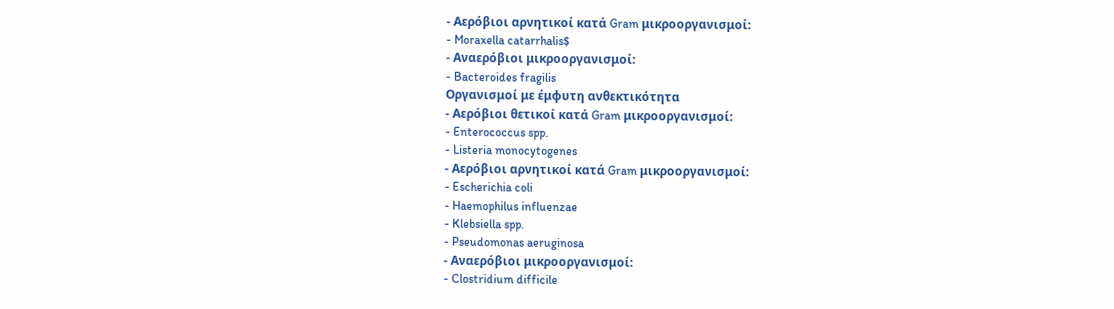- Αερόβιοι αρνητικοί κατά Gram μικροοργανισμοί:
- Moraxella catarrhalis$
- Αναερόβιοι μικροοργανισμοί:
- Bacteroides fragilis
Οργανισμοί με έμφυτη ανθεκτικότητα
- Αερόβιοι θετικοί κατά Gram μικροοργανισμοί:
- Enterococcus spp.
- Listeria monocytogenes
- Αερόβιοι αρνητικοί κατά Gram μικροοργανισμοί:
- Escherichia coli
- Haemophilus influenzae
- Klebsiella spp.
- Pseudomonas aeruginosa
- Αναερόβιοι μικροοργανισμοί:
- Clostridium difficile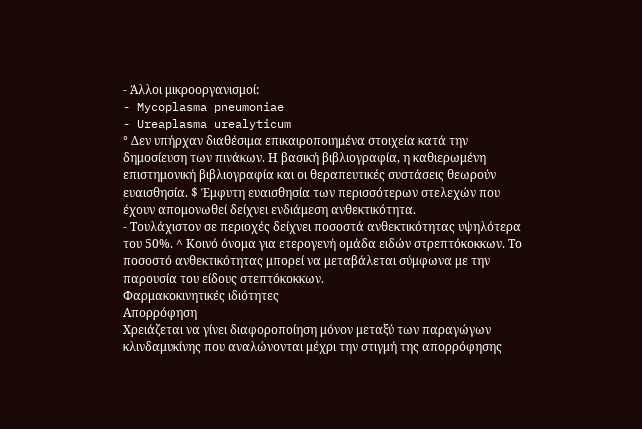- Άλλοι μικροοργανισμοί:
- Mycoplasma pneumoniae
- Ureaplasma urealyticum
° Δεν υπήρχαν διαθέσιμα επικαιροποιημένα στοιχεία κατά την δημοσίευση των πινάκων. Η βασική βιβλιογραφία, η καθιερωμένη επιστημονική βιβλιογραφία και οι θεραπευτικές συστάσεις θεωρούν ευαισθησία. $ Έμφυτη ευαισθησία των περισσότερων στελεχών που έχουν απομονωθεί δείχνει ενδιάμεση ανθεκτικότητα.
- Τουλάχιστον σε περιοχές δείχνει ποσοστά ανθεκτικότητας υψηλότερα του 50%. ^ Κοινό όνομα για ετερογενή ομάδα ειδών στρεπτόκοκκων. Το ποσοστό ανθεκτικότητας μπορεί να μεταβάλεται σύμφωνα με την παρουσία του είδους στεπτόκοκκων.
Φαρμακοκινητικές ιδιότητες
Απορρόφηση
Χρειάζεται να γίνει διαφοροποίηση μόνον μεταξύ των παραγώγων κλινδαμυκίνης που αναλώνονται μέχρι την στιγμή της απορρόφησης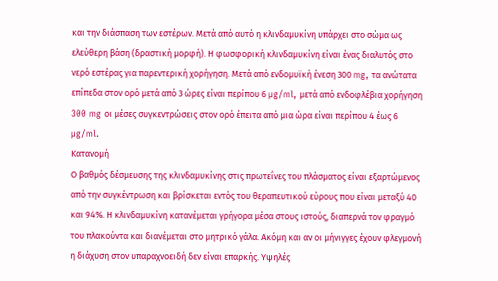και την διάσπαση των εστέρων. Μετά από αυτό η κλινδαμυκίνη υπάρχει στο σώμα ως ελεύθερη βάση (δραστική μορφή). Η φωσφορική κλινδαμυκίνη είναι ένας διαλυτός στο νερό εστέρας για παρεντερική χορήγηση. Μετά από ενδομυϊκή ένεση 300 mg, τα ανώτατα επίπεδα στον ορό μετά από 3 ώρες είναι περίπου 6 µg/ml, μετά από ενδοφλέβια χορήγηση 300 mg οι μέσες συγκεντρώσεις στον ορό έπειτα από μια ώρα είναι περίπου 4 έως 6 µg/ml.
Κατανομή
Ο βαθμός δέσμευσης της κλινδαμυκίνης στις πρωτεΐνες του πλάσματος είναι εξαρτώμενος από την συγκέντρωση και βρίσκεται εντός του θεραπευτικού εύρους που είναι μεταξύ 40 και 94%. Η κλινδαμυκίνη κατανέμεται γρήγορα μέσα στους ιστούς, διαπερνά τον φραγμό του πλακούντα και διανέμεται στο μητρικό γάλα. Ακόμη και αν οι μήνιγγες έχουν φλεγμονή η διάχυση στον υπαραχνοειδή δεν είναι επαρκής. Υψηλές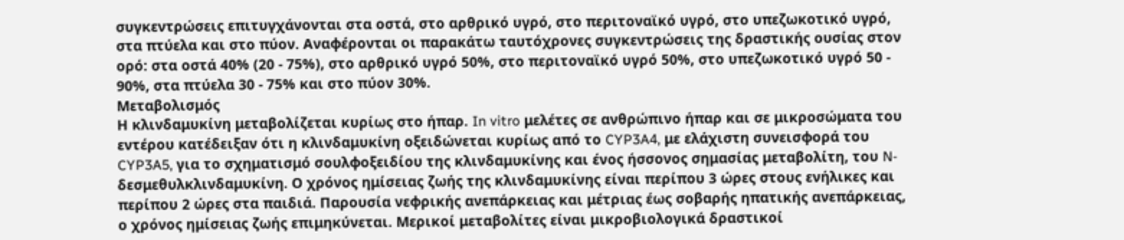συγκεντρώσεις επιτυγχάνονται στα οστά, στο αρθρικό υγρό, στο περιτοναϊκό υγρό, στο υπεζωκοτικό υγρό, στα πτύελα και στο πύον. Αναφέρονται οι παρακάτω ταυτόχρονες συγκεντρώσεις της δραστικής ουσίας στον ορό: στα οστά 40% (20 - 75%), στο αρθρικό υγρό 50%, στο περιτοναϊκό υγρό 50%, στο υπεζωκοτικό υγρό 50 - 90%, στα πτύελα 30 - 75% και στο πύον 30%.
Μεταβολισμός
Η κλινδαμυκίνη μεταβολίζεται κυρίως στο ήπαρ. In vitro μελέτες σε ανθρώπινο ήπαρ και σε μικροσώματα του εντέρου κατέδειξαν ότι η κλινδαμυκίνη οξειδώνεται κυρίως από το CYP3A4, με ελάχιστη συνεισφορά του CYP3A5, για το σχηματισμό σουλφοξειδίου της κλινδαμυκίνης και ένος ήσσονος σημασίας μεταβολίτη, του N- δεσμεθυλκλινδαμυκίνη. Ο χρόνος ημίσειας ζωής της κλινδαμυκίνης είναι περίπου 3 ώρες στους ενήλικες και περίπου 2 ώρες στα παιδιά. Παρουσία νεφρικής ανεπάρκειας και μέτριας έως σοβαρής ηπατικής ανεπάρκειας, ο χρόνος ημίσειας ζωής επιμηκύνεται. Μερικοί μεταβολίτες είναι μικροβιολογικά δραστικοί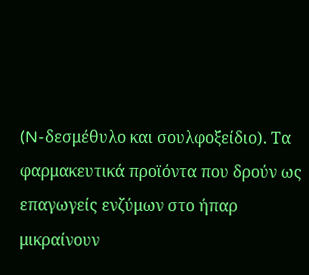(N-δεσμέθυλο και σουλφοξείδιο). Τα φαρμακευτικά προϊόντα που δρούν ως επαγωγείς ενζύμων στο ήπαρ μικραίνουν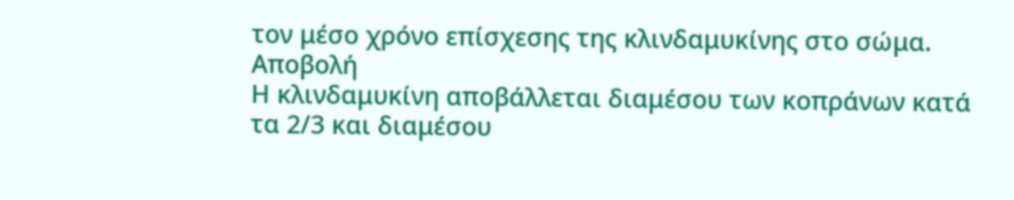τον μέσο χρόνο επίσχεσης της κλινδαμυκίνης στο σώμα.
Αποβολή
Η κλινδαμυκίνη αποβάλλεται διαμέσου των κοπράνων κατά τα 2/3 και διαμέσου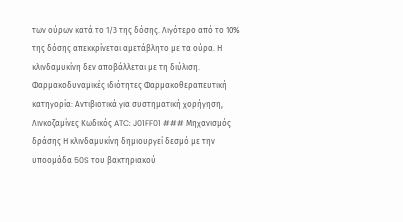των ούρων κατά το 1/3 της δόσης. Λιγότερο από το 10% της δόσης απεκκρίνεται αμετάβλητο με τα ούρα. Η κλινδαμυκίνη δεν αποβάλλεται με τη διύλιση.
Φαρμακοδυναμικές ιδιότητες Φαρμακοθεραπευτική κατηγορία: Αντιβιοτικά για συστηματική χορήγηση, Λινκοζαμίνες Κωδικός ATC: J01FF01 ### Μηχανισμός δράσης Η κλινδαμυκίνη δημιουργεί δεσμό με την υποομάδα 50S του βακτηριακού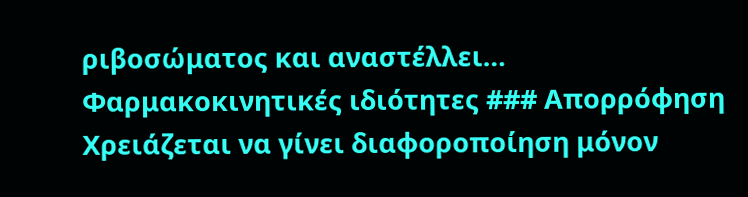ριβοσώματος και αναστέλλει…
Φαρμακοκινητικές ιδιότητες ### Απορρόφηση Χρειάζεται να γίνει διαφοροποίηση μόνον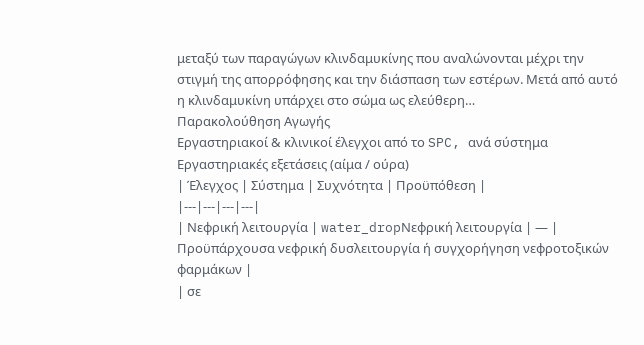μεταξύ των παραγώγων κλινδαμυκίνης που αναλώνονται μέχρι την στιγμή της απορρόφησης και την διάσπαση των εστέρων. Μετά από αυτό η κλινδαμυκίνη υπάρχει στο σώμα ως ελεύθερη…
Παρακολούθηση Αγωγής
Εργαστηριακοί & κλινικοί έλεγχοι από το SPC, ανά σύστημα
Εργαστηριακές εξετάσεις (αίμα / ούρα)
| Έλεγχος | Σύστημα | Συχνότητα | Προϋπόθεση |
|---|---|---|---|
| Νεφρική λειτουργία | water_dropΝεφρική λειτουργία | — | Προϋπάρχουσα νεφρική δυσλειτουργία ή συγχορήγηση νεφροτοξικών φαρμάκων |
| σε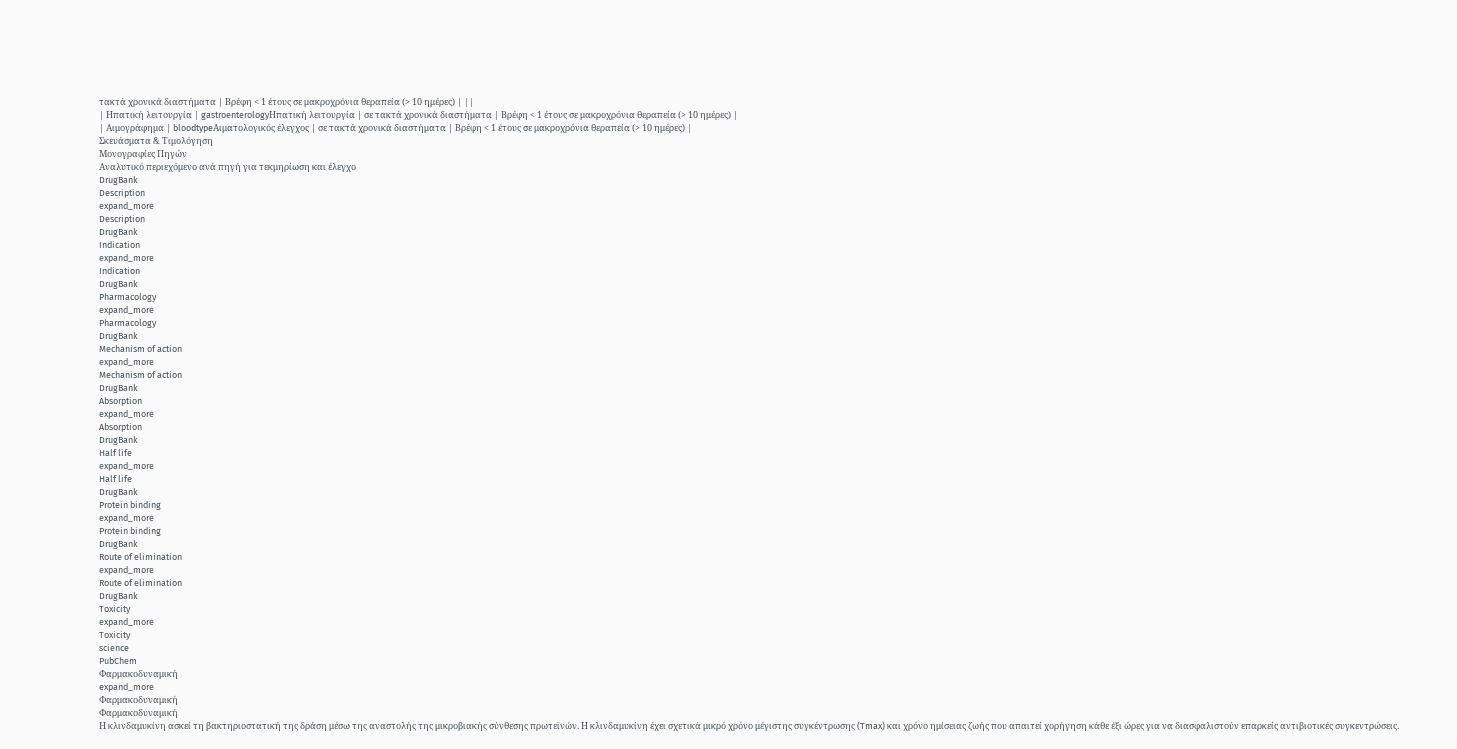τακτά χρονικά διαστήματα | Βρέφη < 1 έτους σε μακροχρόνια θεραπεία (> 10 ημέρες) | ||
| Ηπατική λειτουργία | gastroenterologyΗπατική λειτουργία | σε τακτά χρονικά διαστήματα | Βρέφη < 1 έτους σε μακροχρόνια θεραπεία (> 10 ημέρες) |
| Αιμογράφημα | bloodtypeΑιματολογικός έλεγχος | σε τακτά χρονικά διαστήματα | Βρέφη < 1 έτους σε μακροχρόνια θεραπεία (> 10 ημέρες) |
Σκευάσματα & Τιμολόγηση
Μονογραφίες Πηγών
Αναλυτικό περιεχόμενο ανά πηγή για τεκμηρίωση και έλεγχο
DrugBank
Description
expand_more
Description
DrugBank
Indication
expand_more
Indication
DrugBank
Pharmacology
expand_more
Pharmacology
DrugBank
Mechanism of action
expand_more
Mechanism of action
DrugBank
Absorption
expand_more
Absorption
DrugBank
Half life
expand_more
Half life
DrugBank
Protein binding
expand_more
Protein binding
DrugBank
Route of elimination
expand_more
Route of elimination
DrugBank
Toxicity
expand_more
Toxicity
science
PubChem
Φαρμακοδυναμική
expand_more
Φαρμακοδυναμική
Φαρμακοδυναμική
Η κλινδαμυκίνη ασκεί τη βακτηριοστατική της δράση μέσω της αναστολής της μικροβιακής σύνθεσης πρωτεϊνών. Η κλινδαμυκίνη έχει σχετικά μικρό χρόνο μέγιστης συγκέντρωσης (Tmax) και χρόνο ημίσειας ζωής που απαιτεί χορήγηση κάθε έξι ώρες για να διασφαλιστούν επαρκείς αντιβιοτικές συγκεντρώσεις.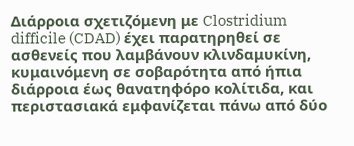Διάρροια σχετιζόμενη με Clostridium difficile (CDAD) έχει παρατηρηθεί σε ασθενείς που λαμβάνουν κλινδαμυκίνη, κυμαινόμενη σε σοβαρότητα από ήπια διάρροια έως θανατηφόρο κολίτιδα, και περιστασιακά εμφανίζεται πάνω από δύο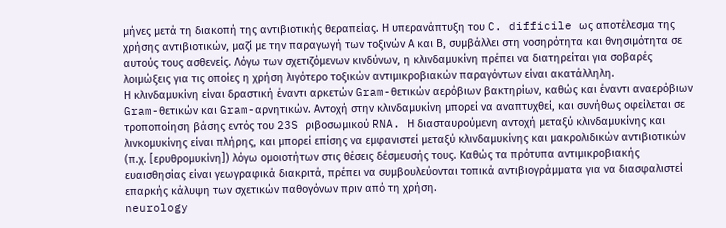μήνες μετά τη διακοπή της αντιβιοτικής θεραπείας. Η υπερανάπτυξη του C. difficile ως αποτέλεσμα της χρήσης αντιβιοτικών, μαζί με την παραγωγή των τοξινών Α και Β, συμβάλλει στη νοσηρότητα και θνησιμότητα σε αυτούς τους ασθενείς. Λόγω των σχετιζόμενων κινδύνων, η κλινδαμυκίνη πρέπει να διατηρείται για σοβαρές λοιμώξεις για τις οποίες η χρήση λιγότερο τοξικών αντιμικροβιακών παραγόντων είναι ακατάλληλη.
Η κλινδαμυκίνη είναι δραστική έναντι αρκετών Gram-θετικών αερόβιων βακτηρίων, καθώς και έναντι αναερόβιων Gram-θετικών και Gram-αρνητικών. Αντοχή στην κλινδαμυκίνη μπορεί να αναπτυχθεί, και συνήθως οφείλεται σε τροποποίηση βάσης εντός του 23S ριβοσωμικού RNA. Η διασταυρούμενη αντοχή μεταξύ κλινδαμυκίνης και λινκομυκίνης είναι πλήρης, και μπορεί επίσης να εμφανιστεί μεταξύ κλινδαμυκίνης και μακρολιδικών αντιβιοτικών (π.χ. [ερυθρομυκίνη]) λόγω ομοιοτήτων στις θέσεις δέσμευσής τους. Καθώς τα πρότυπα αντιμικροβιακής ευαισθησίας είναι γεωγραφικά διακριτά, πρέπει να συμβουλεύονται τοπικά αντιβιογράμματα για να διασφαλιστεί επαρκής κάλυψη των σχετικών παθογόνων πριν από τη χρήση.
neurology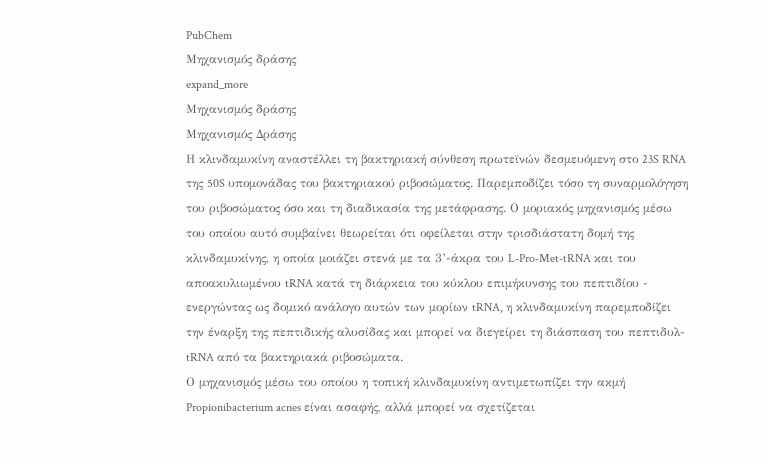PubChem
Μηχανισμός δράσης
expand_more
Μηχανισμός δράσης
Μηχανισμός Δράσης
Η κλινδαμυκίνη αναστέλλει τη βακτηριακή σύνθεση πρωτεϊνών δεσμευόμενη στο 23S RNA της 50S υπομονάδας του βακτηριακού ριβοσώματος. Παρεμποδίζει τόσο τη συναρμολόγηση του ριβοσώματος όσο και τη διαδικασία της μετάφρασης. Ο μοριακός μηχανισμός μέσω του οποίου αυτό συμβαίνει θεωρείται ότι οφείλεται στην τρισδιάστατη δομή της κλινδαμυκίνης, η οποία μοιάζει στενά με τα 3’-άκρα του L-Pro-Met-tRNA και του αποακυλιωμένου tRNA κατά τη διάρκεια του κύκλου επιμήκυνσης του πεπτιδίου - ενεργώντας ως δομικό ανάλογο αυτών των μορίων tRNA, η κλινδαμυκίνη παρεμποδίζει την έναρξη της πεπτιδικής αλυσίδας και μπορεί να διεγείρει τη διάσπαση του πεπτιδυλ-tRNA από τα βακτηριακά ριβοσώματα.
Ο μηχανισμός μέσω του οποίου η τοπική κλινδαμυκίνη αντιμετωπίζει την ακμή Propionibacterium acnes είναι ασαφής, αλλά μπορεί να σχετίζεται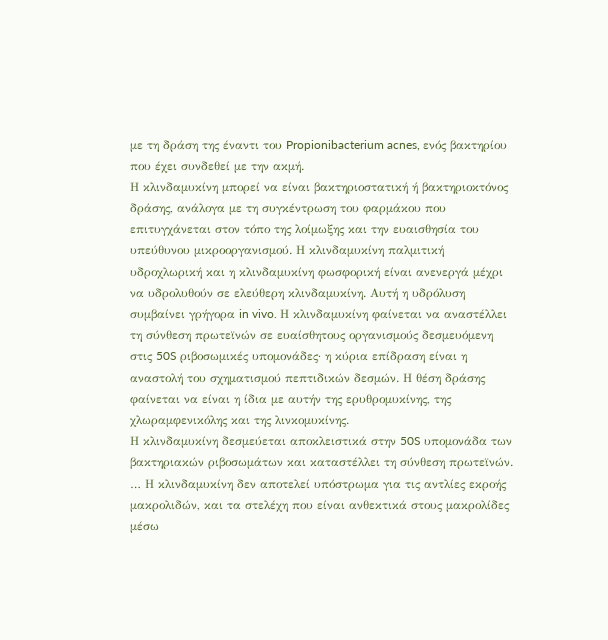με τη δράση της έναντι του Propionibacterium acnes, ενός βακτηρίου που έχει συνδεθεί με την ακμή.
Η κλινδαμυκίνη μπορεί να είναι βακτηριοστατική ή βακτηριοκτόνος δράσης, ανάλογα με τη συγκέντρωση του φαρμάκου που επιτυγχάνεται στον τόπο της λοίμωξης και την ευαισθησία του υπεύθυνου μικροοργανισμού. Η κλινδαμυκίνη παλμιτική υδροχλωρική και η κλινδαμυκίνη φωσφορική είναι ανενεργά μέχρι να υδρολυθούν σε ελεύθερη κλινδαμυκίνη. Αυτή η υδρόλυση συμβαίνει γρήγορα in vivo. Η κλινδαμυκίνη φαίνεται να αναστέλλει τη σύνθεση πρωτεϊνών σε ευαίσθητους οργανισμούς δεσμευόμενη στις 50S ριβοσωμικές υπομονάδες· η κύρια επίδραση είναι η αναστολή του σχηματισμού πεπτιδικών δεσμών. Η θέση δράσης φαίνεται να είναι η ίδια με αυτήν της ερυθρομυκίνης, της χλωραμφενικόλης και της λινκομυκίνης.
Η κλινδαμυκίνη δεσμεύεται αποκλειστικά στην 50S υπομονάδα των βακτηριακών ριβοσωμάτων και καταστέλλει τη σύνθεση πρωτεϊνών.
… Η κλινδαμυκίνη δεν αποτελεί υπόστρωμα για τις αντλίες εκροής μακρολιδών, και τα στελέχη που είναι ανθεκτικά στους μακρολίδες μέσω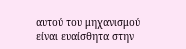αυτού του μηχανισμού είναι ευαίσθητα στην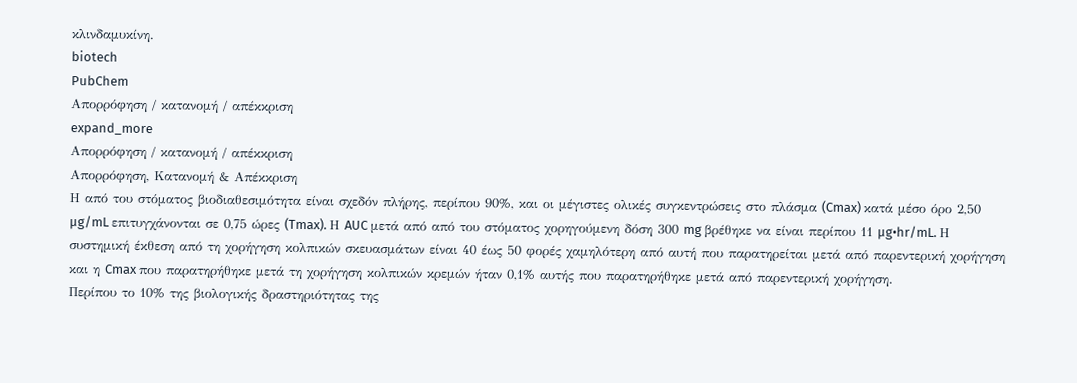κλινδαμυκίνη.
biotech
PubChem
Απορρόφηση / κατανομή / απέκκριση
expand_more
Απορρόφηση / κατανομή / απέκκριση
Απορρόφηση, Κατανομή & Απέκκριση
Η από του στόματος βιοδιαθεσιμότητα είναι σχεδόν πλήρης, περίπου 90%, και οι μέγιστες ολικές συγκεντρώσεις στο πλάσμα (Cmax) κατά μέσο όρο 2,50 µg/mL επιτυγχάνονται σε 0,75 ώρες (Tmax). Η AUC μετά από από του στόματος χορηγούμενη δόση 300 mg βρέθηκε να είναι περίπου 11 µg•hr/mL. Η συστημική έκθεση από τη χορήγηση κολπικών σκευασμάτων είναι 40 έως 50 φορές χαμηλότερη από αυτή που παρατηρείται μετά από παρεντερική χορήγηση και η Cmax που παρατηρήθηκε μετά τη χορήγηση κολπικών κρεμών ήταν 0,1% αυτής που παρατηρήθηκε μετά από παρεντερική χορήγηση.
Περίπου το 10% της βιολογικής δραστηριότητας της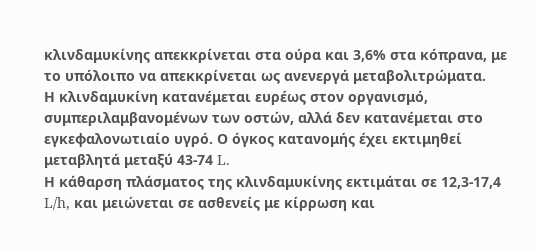κλινδαμυκίνης απεκκρίνεται στα ούρα και 3,6% στα κόπρανα, με το υπόλοιπο να απεκκρίνεται ως ανενεργά μεταβολιτρώματα.
Η κλινδαμυκίνη κατανέμεται ευρέως στον οργανισμό, συμπεριλαμβανομένων των οστών, αλλά δεν κατανέμεται στο εγκεφαλονωτιαίο υγρό. Ο όγκος κατανομής έχει εκτιμηθεί μεταβλητά μεταξύ 43-74 L.
Η κάθαρση πλάσματος της κλινδαμυκίνης εκτιμάται σε 12,3-17,4 L/h, και μειώνεται σε ασθενείς με κίρρωση και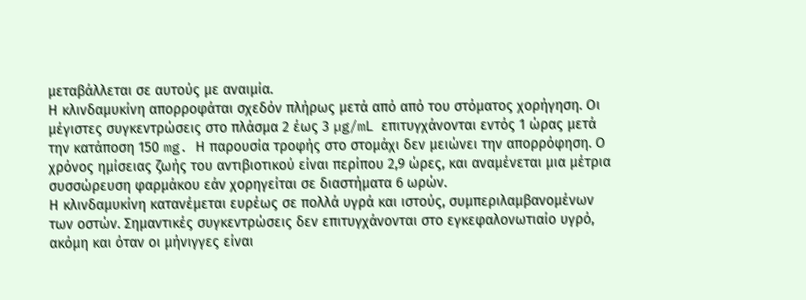μεταβάλλεται σε αυτούς με αναιμία.
Η κλινδαμυκίνη απορροφάται σχεδόν πλήρως μετά από από του στόματος χορήγηση. Οι μέγιστες συγκεντρώσεις στο πλάσμα 2 έως 3 µg/mL επιτυγχάνονται εντός 1 ώρας μετά την κατάποση 150 mg. Η παρουσία τροφής στο στομάχι δεν μειώνει την απορρόφηση. Ο χρόνος ημίσειας ζωής του αντιβιοτικού είναι περίπου 2,9 ώρες, και αναμένεται μια μέτρια συσσώρευση φαρμάκου εάν χορηγείται σε διαστήματα 6 ωρών.
Η κλινδαμυκίνη κατανέμεται ευρέως σε πολλά υγρά και ιστούς, συμπεριλαμβανομένων των οστών. Σημαντικές συγκεντρώσεις δεν επιτυγχάνονται στο εγκεφαλονωτιαίο υγρό, ακόμη και όταν οι μήνιγγες είναι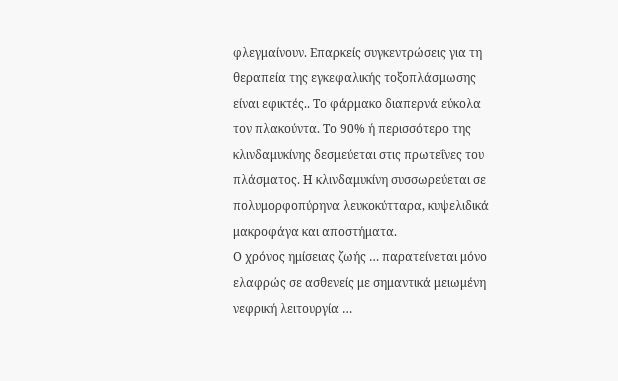φλεγμαίνουν. Επαρκείς συγκεντρώσεις για τη θεραπεία της εγκεφαλικής τοξοπλάσμωσης είναι εφικτές.. Το φάρμακο διαπερνά εύκολα τον πλακούντα. Το 90% ή περισσότερο της κλινδαμυκίνης δεσμεύεται στις πρωτεΐνες του πλάσματος. Η κλινδαμυκίνη συσσωρεύεται σε πολυμορφοπύρηνα λευκοκύτταρα, κυψελιδικά μακροφάγα και αποστήματα.
Ο χρόνος ημίσειας ζωής … παρατείνεται μόνο ελαφρώς σε ασθενείς με σημαντικά μειωμένη νεφρική λειτουργία …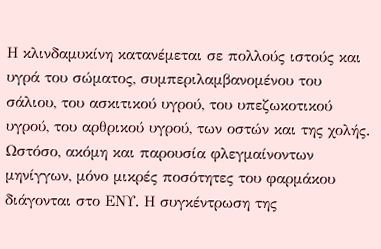Η κλινδαμυκίνη κατανέμεται σε πολλούς ιστούς και υγρά του σώματος, συμπεριλαμβανομένου του σάλιου, του ασκιτικού υγρού, του υπεζωκοτικού υγρού, του αρθρικού υγρού, των οστών και της χολής. Ωστόσο, ακόμη και παρουσία φλεγμαίνοντων μηνίγγων, μόνο μικρές ποσότητες του φαρμάκου διάγονται στο ΕΝΥ. Η συγκέντρωση της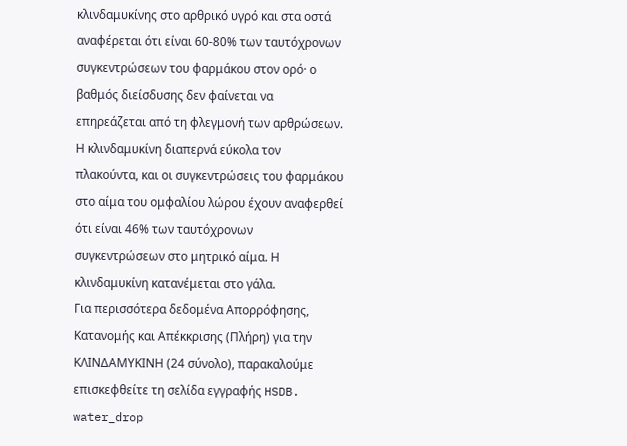κλινδαμυκίνης στο αρθρικό υγρό και στα οστά αναφέρεται ότι είναι 60-80% των ταυτόχρονων συγκεντρώσεων του φαρμάκου στον ορό· ο βαθμός διείσδυσης δεν φαίνεται να επηρεάζεται από τη φλεγμονή των αρθρώσεων. Η κλινδαμυκίνη διαπερνά εύκολα τον πλακούντα, και οι συγκεντρώσεις του φαρμάκου στο αίμα του ομφαλίου λώρου έχουν αναφερθεί ότι είναι 46% των ταυτόχρονων συγκεντρώσεων στο μητρικό αίμα. Η κλινδαμυκίνη κατανέμεται στο γάλα.
Για περισσότερα δεδομένα Απορρόφησης, Κατανομής και Απέκκρισης (Πλήρη) για την ΚΛΙΝΔΑΜΥΚΙΝΗ (24 σύνολο), παρακαλούμε επισκεφθείτε τη σελίδα εγγραφής HSDB.
water_drop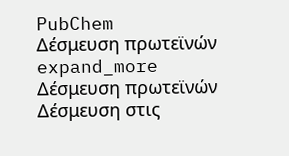PubChem
Δέσμευση πρωτεϊνών
expand_more
Δέσμευση πρωτεϊνών
Δέσμευση στις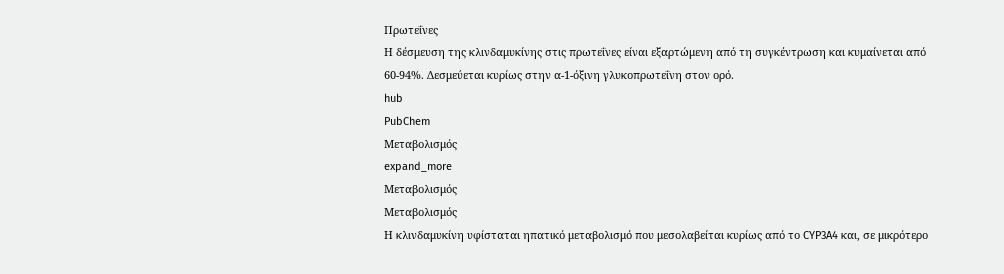Πρωτεΐνες
Η δέσμευση της κλινδαμυκίνης στις πρωτεΐνες είναι εξαρτώμενη από τη συγκέντρωση και κυμαίνεται από 60-94%. Δεσμεύεται κυρίως στην α-1-όξινη γλυκοπρωτεΐνη στον ορό.
hub
PubChem
Μεταβολισμός
expand_more
Μεταβολισμός
Μεταβολισμός
Η κλινδαμυκίνη υφίσταται ηπατικό μεταβολισμό που μεσολαβείται κυρίως από το CYP3A4 και, σε μικρότερο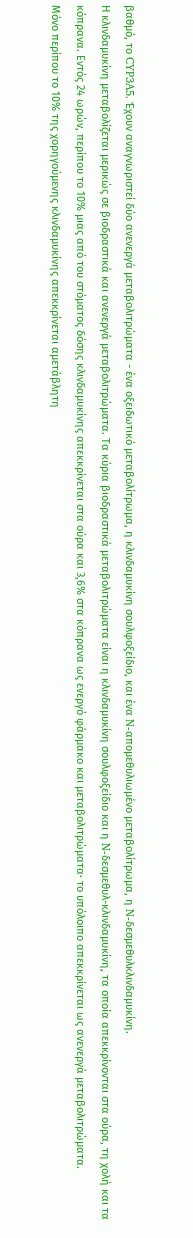βαθμό, το CYP3A5. Έχουν αναγνωριστεί δύο ανενεργά μεταβολιτρώματα - ένα οξειδωτικό μεταβολίτρωμα, η κλινδαμυκίνη σουλφοξείδιο, και ένα N-απομεθυλιωμένο μεταβολίτρωμα, η N-δεσμεθυλκλινδαμυκίνη.
Η κλινδαμυκίνη μεταβολίζεται μερικώς σε βιοδραστικά και ανενεργά μεταβολιτρώματα. Τα κύρια βιοδραστικά μεταβολιτρώματα είναι η κλινδαμυκίνη σουλφοξείδιο και η N-δεσμεθυλ-κλινδαμυκίνη, τα οποία απεκκρίνονται στα ούρα, τη χολή και τα κόπρανα. Εντός 24 ωρών, περίπου το 10% μιας από του στόματος δόσης κλινδαμυκίνης απεκκρίνεται στα ούρα και 3,6% στα κόπρανα ως ενεργό φάρμακο και μεταβολιτρώματα· το υπόλοιπο απεκκρίνεται ως ανενεργά μεταβολιτρώματα.
Μόνο περίπου το 10% της χορηγούμενης κλινδαμυκίνης απεκκρίνεται αμετάβλητη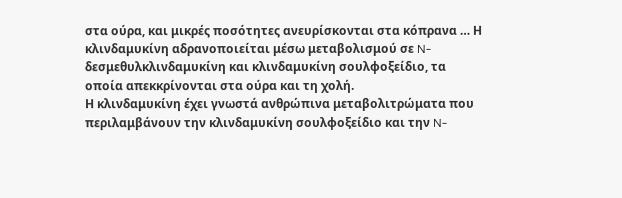στα ούρα, και μικρές ποσότητες ανευρίσκονται στα κόπρανα … Η κλινδαμυκίνη αδρανοποιείται μέσω μεταβολισμού σε N-δεσμεθυλκλινδαμυκίνη και κλινδαμυκίνη σουλφοξείδιο, τα οποία απεκκρίνονται στα ούρα και τη χολή.
Η κλινδαμυκίνη έχει γνωστά ανθρώπινα μεταβολιτρώματα που περιλαμβάνουν την κλινδαμυκίνη σουλφοξείδιο και την N-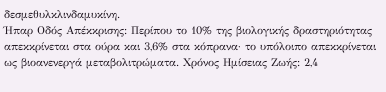δεσμεθυλκλινδαμυκίνη.
Ήπαρ Οδός Απέκκρισης: Περίπου το 10% της βιολογικής δραστηριότητας απεκκρίνεται στα ούρα και 3,6% στα κόπρανα· το υπόλοιπο απεκκρίνεται ως βιοανενεργά μεταβολιτρώματα. Χρόνος Ημίσειας Ζωής: 2,4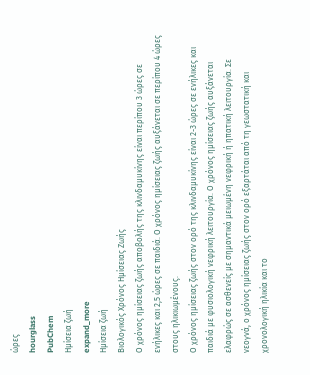ώρες
hourglass
PubChem
Ημίσεια ζωή
expand_more
Ημίσεια ζωή
Βιολογικός Χρόνος Ημίσειας Ζωής
Ο χρόνος ημίσειας ζωής αποβολής της κλινδαμυκίνης είναι περίπου 3 ώρες σε ενήλικες και 2,5 ώρες σε παιδιά. Ο χρόνος ημίσειας ζωής αυξάνεται σε περίπου 4 ώρες στους ηλικιωμένους.
Ο χρόνος ημίσειας ζωής στον ορό της κλινδαμυκίνης είναι 2-3 ώρες σε ενήλικες και παιδιά με φυσιολογική νεφρική λειτουργία. Ο χρόνος ημίσειας ζωής αυξάνεται ελαφρώς σε ασθενείς με σημαντικά μειωμένη νεφρική ή ηπατική λειτουργία. Σε νεογνά, ο χρόνος ημίσειας ζωής στον ορό εξαρτάται από τη γεωστατική και χρονολογική ηλικία και το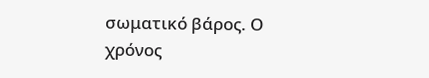σωματικό βάρος. Ο χρόνος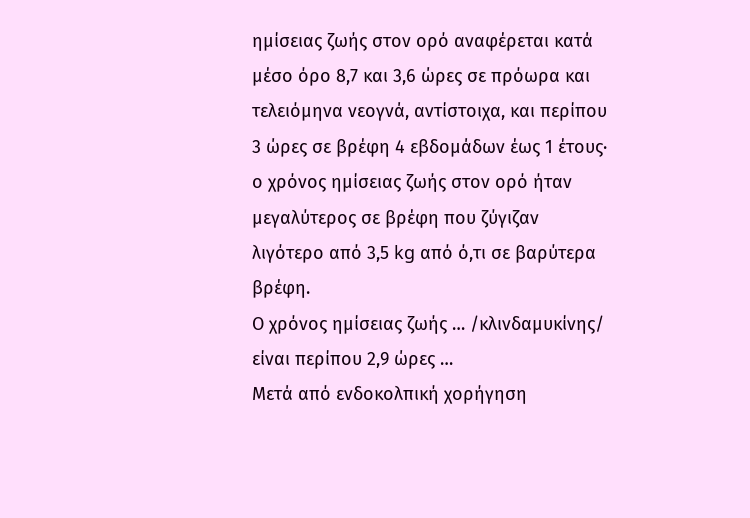ημίσειας ζωής στον ορό αναφέρεται κατά μέσο όρο 8,7 και 3,6 ώρες σε πρόωρα και τελειόμηνα νεογνά, αντίστοιχα, και περίπου 3 ώρες σε βρέφη 4 εβδομάδων έως 1 έτους· ο χρόνος ημίσειας ζωής στον ορό ήταν μεγαλύτερος σε βρέφη που ζύγιζαν λιγότερο από 3,5 kg από ό,τι σε βαρύτερα βρέφη.
Ο χρόνος ημίσειας ζωής … /κλινδαμυκίνης/ είναι περίπου 2,9 ώρες …
Μετά από ενδοκολπική χορήγηση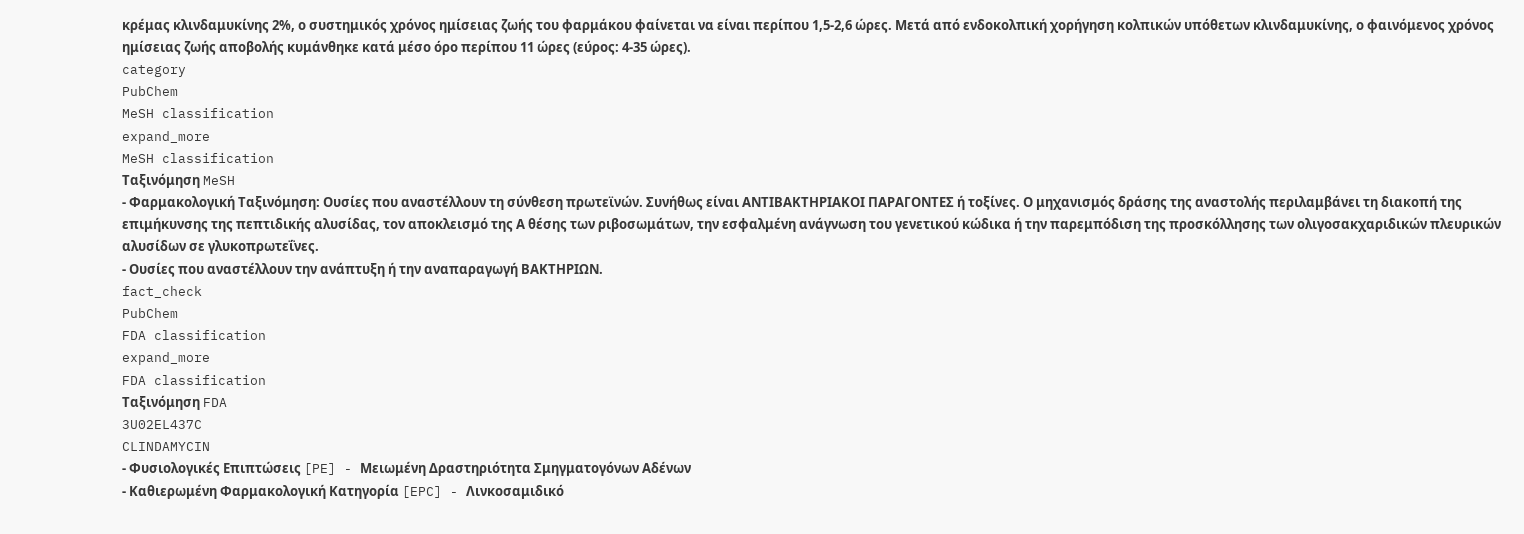κρέμας κλινδαμυκίνης 2%, ο συστημικός χρόνος ημίσειας ζωής του φαρμάκου φαίνεται να είναι περίπου 1,5-2,6 ώρες. Μετά από ενδοκολπική χορήγηση κολπικών υπόθετων κλινδαμυκίνης, ο φαινόμενος χρόνος ημίσειας ζωής αποβολής κυμάνθηκε κατά μέσο όρο περίπου 11 ώρες (εύρος: 4-35 ώρες).
category
PubChem
MeSH classification
expand_more
MeSH classification
Ταξινόμηση MeSH
- Φαρμακολογική Ταξινόμηση: Ουσίες που αναστέλλουν τη σύνθεση πρωτεϊνών. Συνήθως είναι ΑΝΤΙΒΑΚΤΗΡΙΑΚΟΙ ΠΑΡΑΓΟΝΤΕΣ ή τοξίνες. Ο μηχανισμός δράσης της αναστολής περιλαμβάνει τη διακοπή της επιμήκυνσης της πεπτιδικής αλυσίδας, τον αποκλεισμό της Α θέσης των ριβοσωμάτων, την εσφαλμένη ανάγνωση του γενετικού κώδικα ή την παρεμπόδιση της προσκόλλησης των ολιγοσακχαριδικών πλευρικών αλυσίδων σε γλυκοπρωτεΐνες.
- Ουσίες που αναστέλλουν την ανάπτυξη ή την αναπαραγωγή ΒΑΚΤΗΡΙΩΝ.
fact_check
PubChem
FDA classification
expand_more
FDA classification
Ταξινόμηση FDA
3U02EL437C
CLINDAMYCIN
- Φυσιολογικές Επιπτώσεις [PE] - Μειωμένη Δραστηριότητα Σμηγματογόνων Αδένων
- Καθιερωμένη Φαρμακολογική Κατηγορία [EPC] - Λινκοσαμιδικό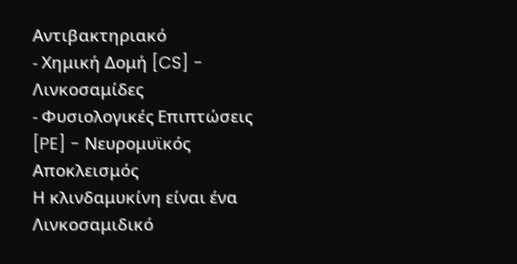Αντιβακτηριακό
- Χημική Δομή [CS] - Λινκοσαμίδες
- Φυσιολογικές Επιπτώσεις [PE] - Νευρομυϊκός Αποκλεισμός
Η κλινδαμυκίνη είναι ένα Λινκοσαμιδικό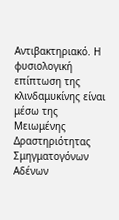Αντιβακτηριακό. Η φυσιολογική επίπτωση της κλινδαμυκίνης είναι μέσω της Μειωμένης Δραστηριότητας Σμηγματογόνων Αδένων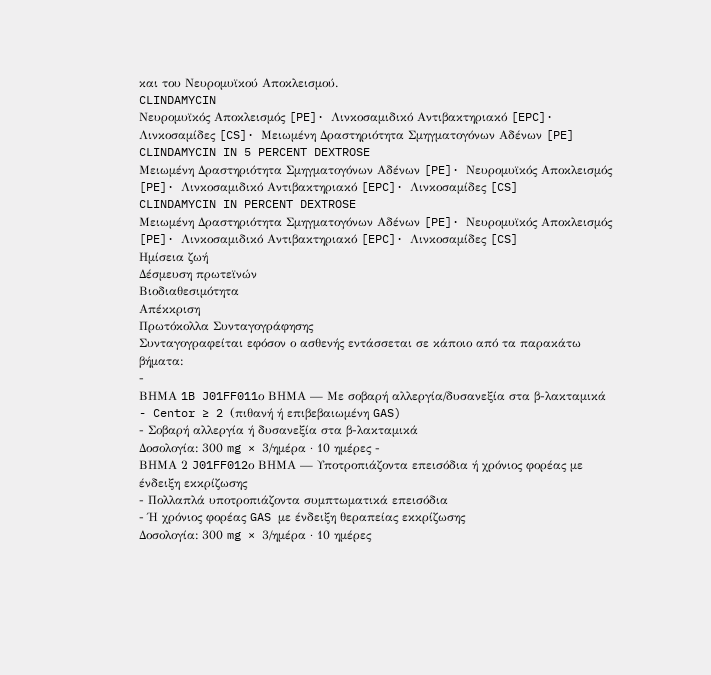και του Νευρομυϊκού Αποκλεισμού.
CLINDAMYCIN
Νευρομυϊκός Αποκλεισμός [PE]· Λινκοσαμιδικό Αντιβακτηριακό [EPC]· Λινκοσαμίδες [CS]· Μειωμένη Δραστηριότητα Σμηγματογόνων Αδένων [PE]
CLINDAMYCIN IN 5 PERCENT DEXTROSE
Μειωμένη Δραστηριότητα Σμηγματογόνων Αδένων [PE]· Νευρομυϊκός Αποκλεισμός [PE]· Λινκοσαμιδικό Αντιβακτηριακό [EPC]· Λινκοσαμίδες [CS]
CLINDAMYCIN IN PERCENT DEXTROSE
Μειωμένη Δραστηριότητα Σμηγματογόνων Αδένων [PE]· Νευρομυϊκός Αποκλεισμός [PE]· Λινκοσαμιδικό Αντιβακτηριακό [EPC]· Λινκοσαμίδες [CS]
Ημίσεια ζωή
Δέσμευση πρωτεϊνών
Βιοδιαθεσιμότητα
Απέκκριση
Πρωτόκολλα Συνταγογράφησης
Συνταγογραφείται εφόσον ο ασθενής εντάσσεται σε κάποιο από τα παρακάτω βήματα:
-
ΒΗΜΑ 1B J01FF011ο ΒΗΜΑ — Με σοβαρή αλλεργία/δυσανεξία στα β-λακταμικά
- Centor ≥ 2 (πιθανή ή επιβεβαιωμένη GAS)
- Σοβαρή αλλεργία ή δυσανεξία στα β-λακταμικά
Δοσολογία: 300 mg × 3/ημέρα · 10 ημέρες -
ΒΗΜΑ 2 J01FF012ο ΒΗΜΑ — Υποτροπιάζοντα επεισόδια ή χρόνιος φορέας με ένδειξη εκκρίζωσης
- Πολλαπλά υποτροπιάζοντα συμπτωματικά επεισόδια
- Ή χρόνιος φορέας GAS με ένδειξη θεραπείας εκκρίζωσης
Δοσολογία: 300 mg × 3/ημέρα · 10 ημέρες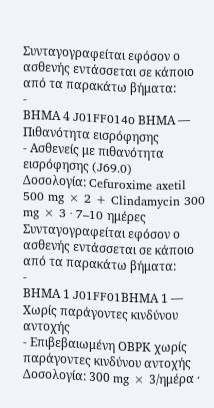Συνταγογραφείται εφόσον ο ασθενής εντάσσεται σε κάποιο από τα παρακάτω βήματα:
-
ΒΗΜΑ 4 J01FF014ο ΒΗΜΑ — Πιθανότητα εισρόφησης
- Ασθενείς με πιθανότητα εισρόφησης (J69.0)
Δοσολογία: Cefuroxime axetil 500 mg × 2 + Clindamycin 300 mg × 3 · 7–10 ημέρες
Συνταγογραφείται εφόσον ο ασθενής εντάσσεται σε κάποιο από τα παρακάτω βήματα:
-
ΒΗΜΑ 1 J01FF01ΒΗΜΑ 1 — Χωρίς παράγοντες κινδύνου αντοχής
- Επιβεβαιωμένη ΟΒΡΚ χωρίς παράγοντες κινδύνου αντοχής
Δοσολογία: 300 mg × 3/ημέρα ·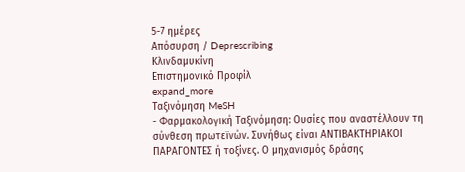5-7 ημέρες
Απόσυρση / Deprescribing
Κλινδαμυκίνη
Επιστημονικό Προφίλ
expand_more
Ταξινόμηση MeSH
- Φαρμακολογική Ταξινόμηση: Ουσίες που αναστέλλουν τη σύνθεση πρωτεϊνών. Συνήθως είναι ΑΝΤΙΒΑΚΤΗΡΙΑΚΟΙ ΠΑΡΑΓΟΝΤΕΣ ή τοξίνες. Ο μηχανισμός δράσης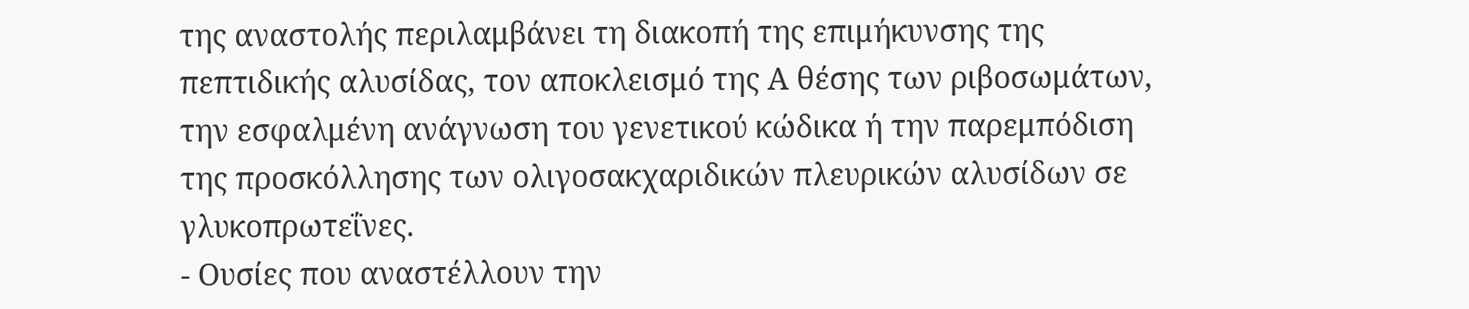της αναστολής περιλαμβάνει τη διακοπή της επιμήκυνσης της πεπτιδικής αλυσίδας, τον αποκλεισμό της Α θέσης των ριβοσωμάτων, την εσφαλμένη ανάγνωση του γενετικού κώδικα ή την παρεμπόδιση της προσκόλλησης των ολιγοσακχαριδικών πλευρικών αλυσίδων σε γλυκοπρωτεΐνες.
- Ουσίες που αναστέλλουν την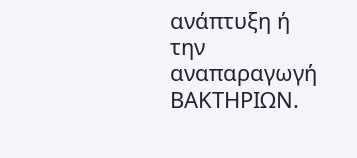ανάπτυξη ή την αναπαραγωγή ΒΑΚΤΗΡΙΩΝ.